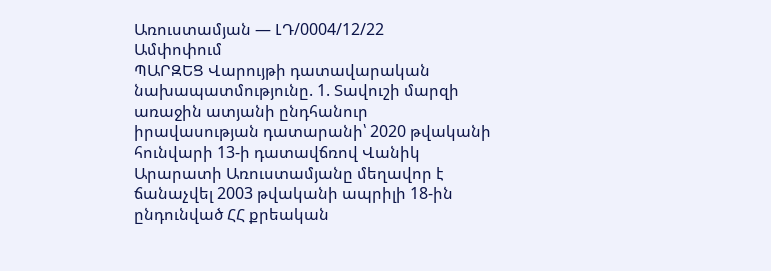Առուստամյան — ԼԴ/0004/12/22
Ամփոփում
ՊԱՐԶԵՑ Վարույթի դատավարական նախապատմությունը. 1. Տավուշի մարզի առաջին ատյանի ընդհանուր իրավասության դատարանի՝ 2020 թվականի հունվարի 13-ի դատավճռով Վանիկ Արարատի Առուստամյանը մեղավոր է ճանաչվել 2003 թվականի ապրիլի 18-ին ընդունված ՀՀ քրեական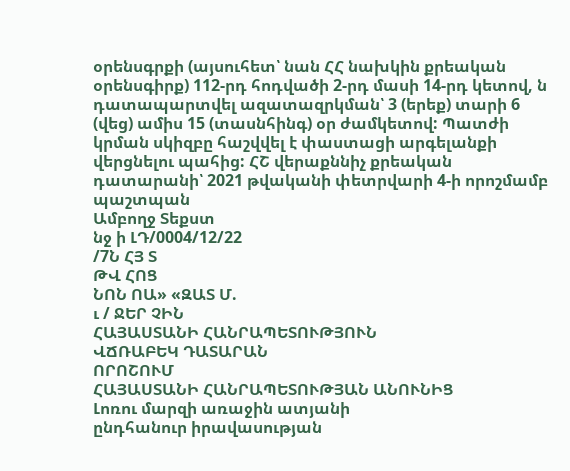օրենսգրքի (այսուհետ՝ նան ՀՀ նախկին քրեական օրենսգիրք) 112-րդ հոդվածի 2-րդ մասի 14-րդ կետով, ն դատապարտվել ազատազրկման՝ 3 (երեք) տարի 6 (վեց) ամիս 15 (տասնհինգ) օր ժամկետով: Պատժի կրման սկիզբը հաշվվել է փաստացի արգելանքի վերցնելու պահից: ՀՇ վերաքննիչ քրեական դատարանի՝ 2021 թվականի փետրվարի 4-ի որոշմամբ պաշտպան
Ամբողջ Տեքստ
նջ ի ԼԴ/0004/12/22
/7Ն ՀՅ Տ
ԹՎ ՀՈՑ
ՆՈՆ ՈԱ» «ԶԱՏ Մ.
ւ / ՋԵՐ ՉԻՆ
ՀԱՅԱՍՏԱՆԻ ՀԱՆՐԱՊԵՏՈՒԹՅՈՒՆ
ՎՃՌԱԲԵԿ ԴԱՏԱՐԱՆ
ՈՐՈՇՈՒՄ
ՀԱՅԱՍՏԱՆԻ ՀԱՆՐԱՊԵՏՈՒԹՅԱՆ ԱՆՈՒՆԻՑ
Լոռու մարզի առաջին ատյանի
ընդհանուր իրավասության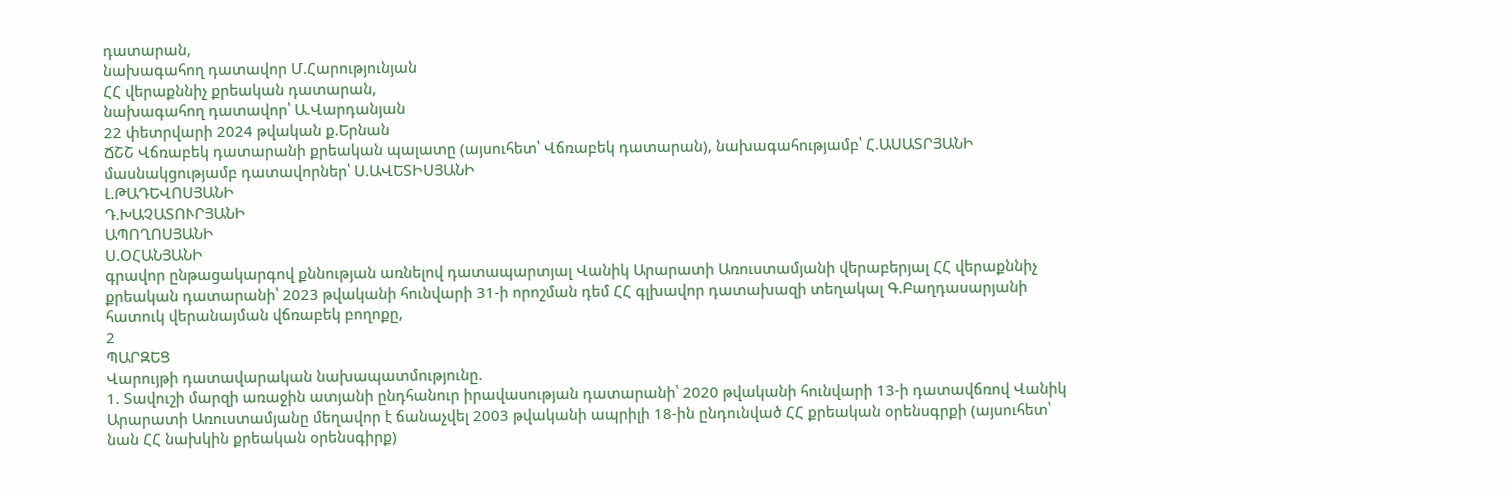դատարան,
նախագահող դատավոր Մ.Հարությունյան
ՀՀ վերաքննիչ քրեական դատարան,
նախագահող դատավոր՝ Ա.Վարդանյան
22 փետրվարի 2024 թվական ք.Երնան
ՃՇՇ Վճռաբեկ դատարանի քրեական պալատը (այսուհետ՝ Վճռաբեկ դատարան), նախագահությամբ՝ Հ.ԱՍԱՏՐՅԱՆԻ
մասնակցությամբ դատավորներ՝ Ս.ԱՎԵՏԻՍՅԱՆԻ
Լ.ԹԱԴԵՎՈՍՅԱՆԻ
Դ.ԽԱՉԱՏՈՒՐՅԱՆԻ
ԱՊՈՂՈՍՅԱՆԻ
Ս.ՕՀԱՆՅԱՆԻ
գրավոր ընթացակարգով քննության առնելով դատապարտյալ Վանիկ Արարատի Առուստամյանի վերաբերյալ ՀՀ վերաքննիչ քրեական դատարանի՝ 2023 թվականի հունվարի 31-ի որոշման դեմ ՀՀ գլխավոր դատախազի տեղակալ Գ.Բաղդասարյանի հատուկ վերանայման վճռաբեկ բողոքը,
2
ՊԱՐԶԵՑ
Վարույթի դատավարական նախապատմությունը.
1. Տավուշի մարզի առաջին ատյանի ընդհանուր իրավասության դատարանի՝ 2020 թվականի հունվարի 13-ի դատավճռով Վանիկ Արարատի Առուստամյանը մեղավոր է ճանաչվել 2003 թվականի ապրիլի 18-ին ընդունված ՀՀ քրեական օրենսգրքի (այսուհետ՝ նան ՀՀ նախկին քրեական օրենսգիրք)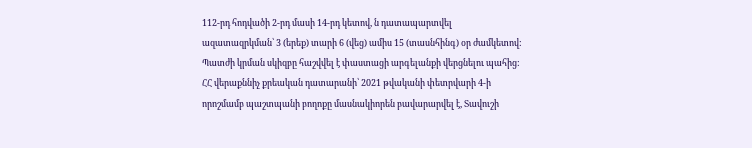112-րդ հոդվածի 2-րդ մասի 14-րդ կետով, ն դատապարտվել ազատազրկման՝ 3 (երեք) տարի 6 (վեց) ամիս 15 (տասնհինգ) օր ժամկետով: Պատժի կրման սկիզբը հաշվվել է փաստացի արգելանքի վերցնելու պահից:
ՀՀ վերաքննիչ քրեական դատարանի՝ 2021 թվականի փետրվարի 4-ի որոշմամբ պաշտպանի բողոքը մասնակիորեն բավարարվել է, Տավուշի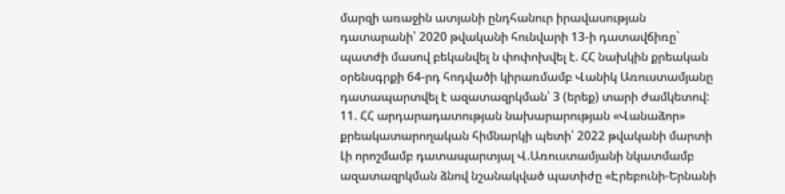մարզի առաջին ատյանի ընդհանուր իրավասության դատարանի՝ 2020 թվականի հունվարի 13-ի դատավճիռը` պատժի մասով բեկանվել ն փոփոխվել է. ՀՀ նախկին քրեական օրենսգրքի 64-րդ հոդվածի կիրառմամբ Վանիկ Առուստամյանը դատապարտվել է ազատազրկման՝ 3 (երեք) տարի ժամկետով:
11. ՀՀ արդարադատության նախարարության «Վանաձոր»
քրեակատարողական հիմնարկի պետի՝ 2022 թվականի մարտի Լի որոշմամբ դատապարտյալ Վ.Առուստամյանի նկատմամբ ազատազրկման ձնով նշանակված պատիժը «Էրեբունի-Երնանի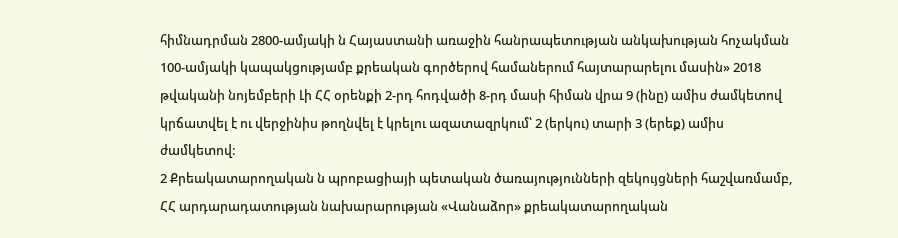հիմնադրման 2800-ամյակի ն Հայաստանի առաջին հանրապետության անկախության հոչակման 100-ամյակի կապակցությամբ քրեական գործերով համաներում հայտարարելու մասին» 2018 թվականի նոյեմբերի Լի ՀՀ օրենքի 2-րդ հոդվածի 8-րդ մասի հիման վրա 9 (ինը) ամիս ժամկետով կրճատվել է ու վերջինիս թողնվել է կրելու ազատազրկում՝ 2 (երկու) տարի 3 (երեք) ամիս ժամկետով:
2 Քրեակատարողական ն պրոբացիայի պետական ծառայությունների զեկույցների հաշվառմամբ, ՀՀ արդարադատության նախարարության «Վանաձոր» քրեակատարողական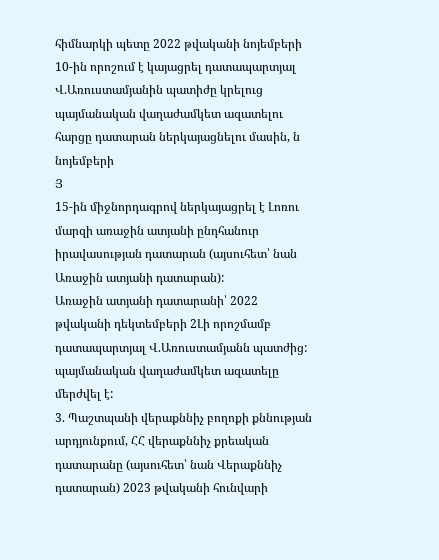հիմնարկի պետը 2022 թվականի նոյեմբերի 10-ին որոշում է կայացրել դատապարտյալ Վ.Առուստամյանին պատիժը կրելուց պայմանական վաղաժամկետ ազատելու հարցը դատարան ներկայացնելու մասին, ն նոյեմբերի
Յ
15-ին միջնորդագրով ներկայացրել է Լոռու մարզի առաջին ատյանի ընդհանուր իրավասության դատարան (այսուհետ՝ նան Առաջին ատյանի դատարան):
Առաջին ատյանի դատարանի՝ 2022 թվականի դեկտեմբերի 2Լի որոշմամբ դատապարտյալ Վ.Առուստամյանն պատժից: պայմանական վաղաժամկետ ազատելը մերժվել է:
3. Պաշտպանի վերաքննիչ բողոքի քննության արդյունքում, ՀՀ վերաքննիչ քրեական դատարանը (այսուհետ՝ նան Վերաքննիչ դատարան) 2023 թվականի հունվարի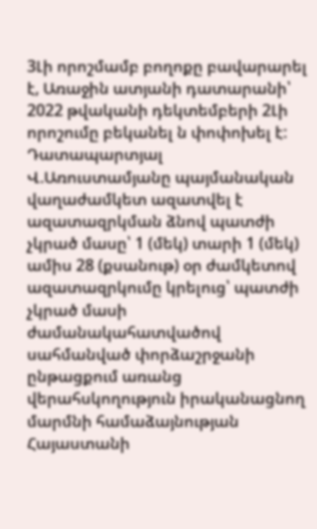3Լի որոշմամբ բողոքը բավարարել է, Առաջին ատյանի դատարանի՝ 2022 թվականի դեկտեմբերի 2Լի որոշումը բեկանել ն փոփոխել է: Դատապարտյալ Վ.Առուստամյանը պայմանական վաղաժամկետ ազատվել է ազատազրկման ձնով պատժի չկրած մասը՝ 1 (մեկ) տարի 1 (մեկ) ամիս 28 (քսանութ) օր ժամկետով ազատազրկումը կրելուց՝ պատժի չկրած մասի ժամանակահատվածով սահմանված փորձաշրջանի ընթացքում առանց վերահսկողություն իրականացնող մարմնի համաձայնության Հայաստանի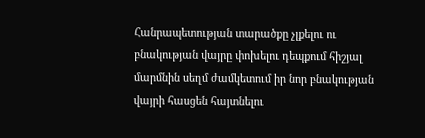Հանրապետության տարածքը չլքելու ու բնակության վայրը փոխելու դեպքում հիշյալ մարմնին սեղմ ժամկետում իր նոր բնակության վայրի հասցեն հայտնելու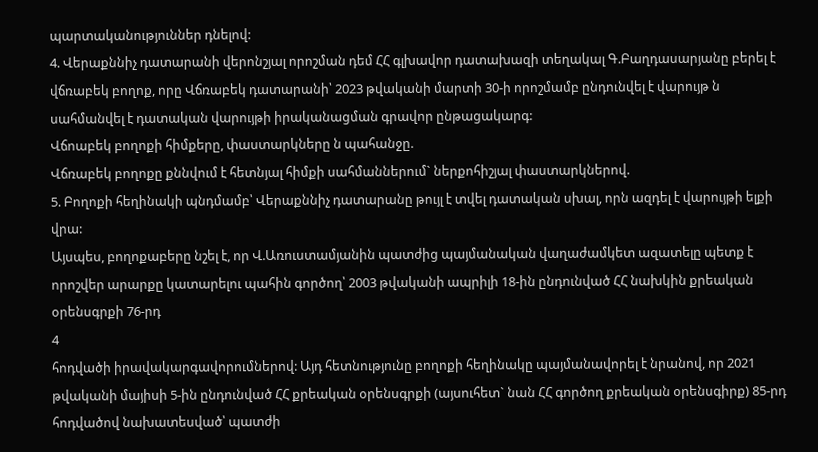պարտականություններ դնելով:
4. Վերաքննիչ դատարանի վերոնշյալ որոշման դեմ ՀՀ գլխավոր դատախազի տեղակալ Գ.Բաղդասարյանը բերել է վճռաբեկ բողոք, որը Վճռաբեկ դատարանի՝ 2023 թվականի մարտի 30-ի որոշմամբ ընդունվել է վարույթ ն սահմանվել է դատական վարույթի իրականացման գրավոր ընթացակարգ:
Վճոաբեկ բողոքի հիմքերը, փաստարկները ն պահանջը.
Վճռաբեկ բողոքը քննվում է հետնյալ հիմքի սահմաններում` ներքոհիշյալ փաստարկներով.
5. Բողոքի հեղինակի պնդմամբ՝ Վերաքննիչ դատարանը թույլ է տվել դատական սխալ, որն ազդել է վարույթի ելքի վրա:
Այսպես, բողոքաբերը նշել է, որ Վ.Առուստամյանին պատժից պայմանական վաղաժամկետ ազատելը պետք է որոշվեր արարքը կատարելու պահին գործող՝ 2003 թվականի ապրիլի 18-ին ընդունված ՀՀ նախկին քրեական օրենսգրքի 76-րդ
4
հոդվածի իրավակարգավորումներով: Այդ հետնությունը բողոքի հեղինակը պայմանավորել է նրանով, որ 2021 թվականի մայիսի 5-ին ընդունված ՀՀ քրեական օրենսգրքի (այսուհետ` նան ՀՀ գործող քրեական օրենսգիրք) 85-րդ հոդվածով նախատեսված՝ պատժի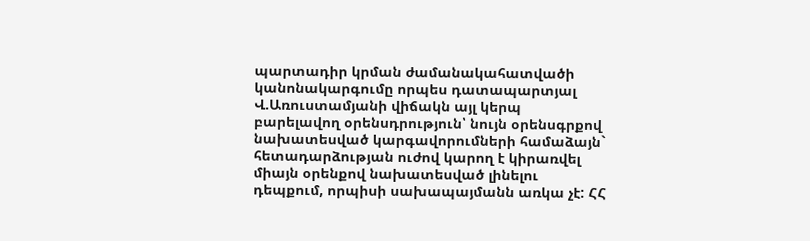պարտադիր կրման ժամանակահատվածի
կանոնակարգումը որպես դատապարտյալ Վ.Առուստամյանի վիճակն այլ կերպ բարելավող օրենսդրություն՝ նույն օրենսգրքով նախատեսված կարգավորումների համաձայն` հետադարձության ուժով կարող է կիրառվել միայն օրենքով նախատեսված լինելու դեպքում, որպիսի սախապայմանն առկա չէ: ՀՀ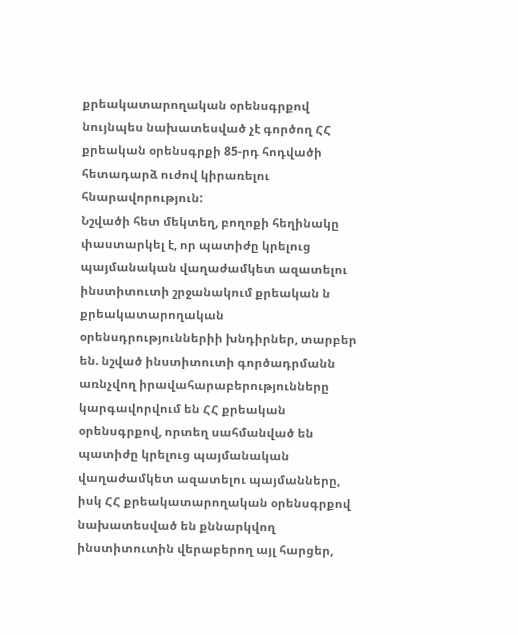քրեակատարողական օրենսգրքով նույնպես նախատեսված չէ գործող ՀՀ քրեական օրենսգրքի 85-րդ հոդվածի հետադարձ ուժով կիրառելու հնարավորություն:
Նշվածի հետ մեկտեղ, բողոքի հեղինակը փաստարկել է, որ պատիժը կրելուց պայմանական վաղաժամկետ ազատելու ինստիտուտի շրջանակում քրեական ն քրեակատարողական օրենսդրություններիի խնդիրներ, տարբեր են. նշված ինստիտուտի գործադրմանն առնչվող իրավահարաբերությունները կարգավորվում են ՀՀ քրեական օրենսգրքով, որտեղ սահմանված են պատիժը կրելուց պայմանական վաղաժամկետ ազատելու պայմանները, իսկ ՀՀ քրեակատարողական օրենսգրքով նախատեսված են քննարկվող ինստիտուտին վերաբերող այլ հարցեր,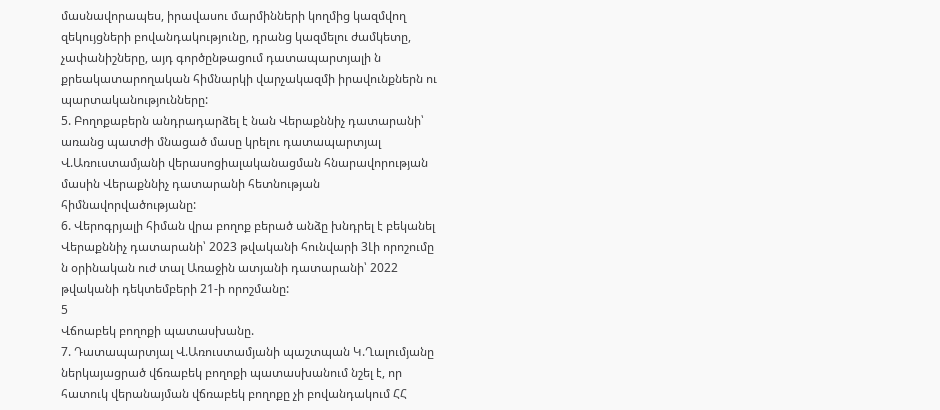մասնավորապես, իրավասու մարմինների կողմից կազմվող զեկույցների բովանդակությունը, դրանց կազմելու ժամկետը, չափանիշները, այդ գործընթացում դատապարտյալի ն քրեակատարողական հիմնարկի վարչակազմի իրավունքներն ու պարտականությունները:
5. Բողոքաբերն անդրադարձել է նան Վերաքննիչ դատարանի՝ առանց պատժի մնացած մասը կրելու դատապարտյալ Վ.Առուստամյանի վերասոցիալականացման հնարավորության մասին Վերաքննիչ դատարանի հետնության
հիմնավորվածությանը:
6. Վերոգրյալի հիման վրա բողոք բերած անձը խնդրել է բեկանել Վերաքննիչ դատարանի՝ 2023 թվականի հունվարի 3Լի որոշումը ն օրինական ուժ տալ Առաջին ատյանի դատարանի՝ 2022 թվականի դեկտեմբերի 21-ի որոշմանը:
5
Վճոաբեկ բողոքի պատասխանը.
7. Դատապարտյալ Վ.Առուստամյանի պաշտպան Կ.Ղալումյանը ներկայացրած վճռաբեկ բողոքի պատասխանում նշել է, որ հատուկ վերանայման վճռաբեկ բողոքը չի բովանդակում ՀՀ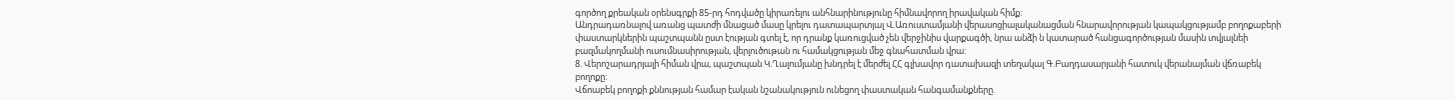գործող քրեական օրենսգրքի 85-րդ հոդվածը կիրառելու անհնարինությունը հիմնավորող իրավական հիմք:
Անդրադառնալով առանց պատժի մնացած մասը կրելու դատապարտյալ Վ.Առուստամյանի վերասոցիալականացման հնարավորության կապակցությամբ բողոքաբերի փաստարկներին պաշտպանն ըստ էության գտել է, որ դրանք կառուցված չեն վերջինիս վարքագծի, նրա անձի ն կատարած հանցագործության մասին տվյալնեի բազմակողմանի ուսումնասիրության, վերլուծութան ու համակցության մեջ գնահատման վրա:
8. Վերոշարադրյալի հիման վրա, պաշտպան Կ.Ղալումյանը խնդրել է մերժել ՀՀ գլխավոր դատախազի տեղակալ Գ.Բաղդասարյանի հատուկ վերանայման վճռաբեկ բողոքը:
Վճոաբեկ բողոքի քննության համար էական նշանակություն ունեցող փաստական հանգամանքները.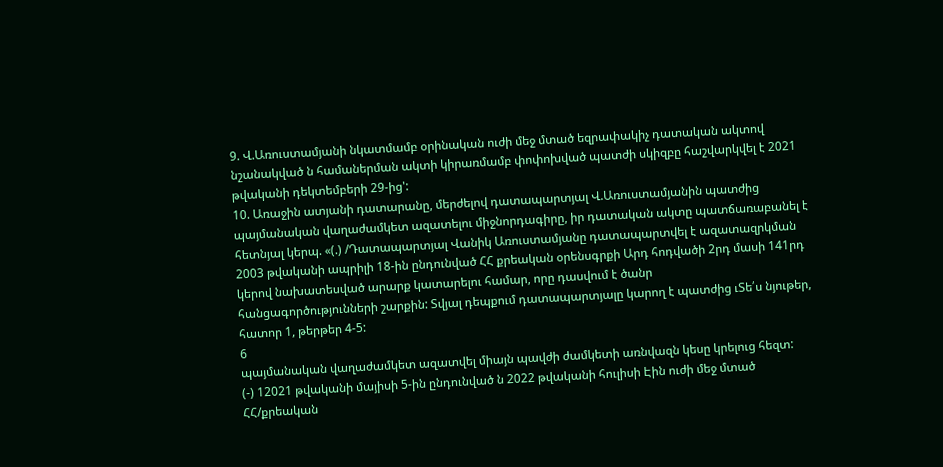9. Վ.Առուստամյանի նկատմամբ օրինական ուժի մեջ մտած եզրափակիչ դատական ակտով նշանակված ն համաներման ակտի կիրառմամբ փոփոխված պատժի սկիզբը հաշվարկվել է 2021 թվականի դեկտեմբերի 29-ից':
10. Առաջին ատյանի դատարանը, մերժելով դատապարտյալ Վ.Առուստամյանին պատժից պայմանական վաղաժամկետ ազատելու միջնորդագիրը, իր դատական ակտը պատճառաբանել է հետնյալ կերպ. «(.) /Դատապարտյալ Վանիկ Առուստամյանը դատապարտվել է ազատազրկման 2003 թվականի ապրիլի 18-ին ընդունված ՀՀ քրեական օրենսգրքի Արդ հոդվածի 2րդ մասի 141րդ կերով նախատեսված արարք կատարելու համար, որը դասվում է ծանր
հանցագործությունների շարքին: Տվյալ դեպքում դատապարտյալը կարող է պատժից ւՏե՛ս նյութեր, հատոր 1, թերթեր 4-5:
6
պայմանական վաղաժամկետ ազատվել միայն պավժի ժամկետի առնվազն կեսը կրելուց հեզտ:
(-) 12021 թվականի մայիսի 5-ին ընդունված ն 2022 թվականի հուլիսի Էին ուժի մեջ մտած ՀՀ/քրեական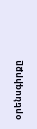օրենսգիրքը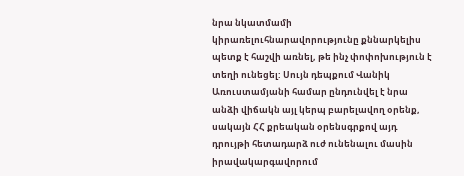նրա նկատմամի կիրառելուհնարավորությունը քննարկելիս պետք է հաշվի առնել, թե ինչ փոփոխություն է տեղի ունեցել: Սույն դեպքում Վանիկ Առուստամյանի համար ընդունվել է նրա անձի վիճակն այլ կերպ բարելավող օրենք, սակայն ՀՀ քրեական օրենսգրքով այդ դրույթի հետադարձ ուժ ունենալու մասին իրավակարգավորում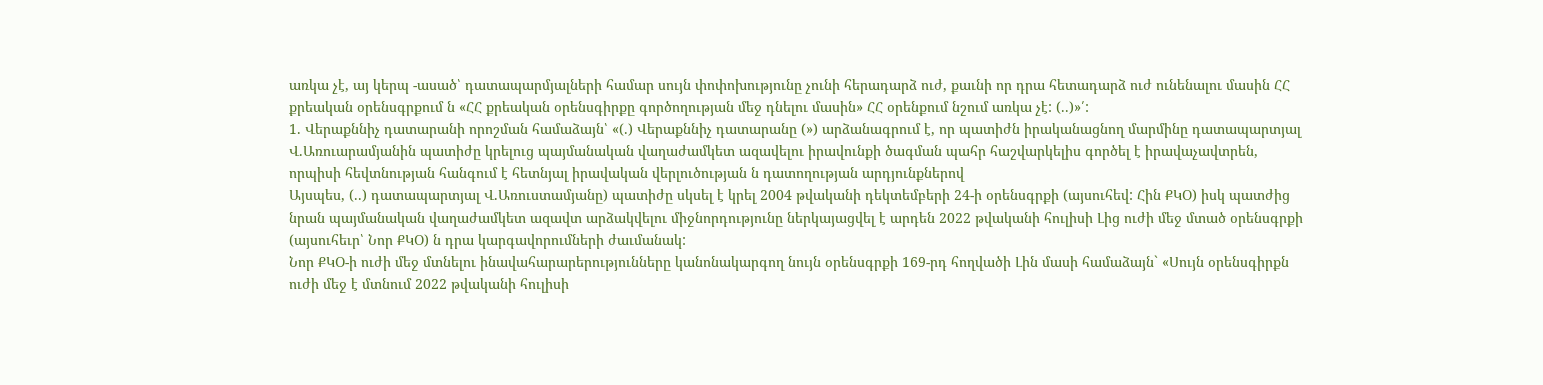առկա չէ, այ կերպ -ասած՝ դատապարմյալների համար սույն փոփոխությունը չունի հերադարձ ուժ, քաւնի որ դրա հետադարձ ուժ ունենալու մասին ՀՀ քրեական օրենսգրքում ն «ՀՀ քրեական օրենսգիրքը գործողության մեջ դնելու մասին» ՀՀ օրենքում նշում առկա չէ: (..)»՛:
1. Վերաքննիչ դատարանի որոշման համաձայն՝ «(.) Վերաքննիչ դատարանը (») արձանագրում է, որ պատիժն իրականացնող մարմինը դատապարտյալ Վ.Առուարամյանին պատիժը կրելուց պայմանական վաղաժամկետ ազավելու իրավունքի ծագման պահր հաշվարկելիս գործել է իրավաչավտրեն, որպիսի հեվտնության հանգում է հետնյալ իրավական վերլուծության ն դատողության արդյունքներով
Այսպես, (..) դատապարտյալ Վ.Առուստամյանը) պատիժը սկսել է կրել 2004 թվականի դեկտեմբերի 24-ի օրենսգրքի (այսուհեվ: Հին ՔԿՕ) իսկ պատժից նրան պայմանական վաղաժամկետ ազավտ արձակվելու միջնորդությունը ներկայացվել է արդեն 2022 թվականի հուլիսի Լից ուժի մեջ մտած օրենսգրքի (այսուհեւր՝ Նոր ՔԿՕ) ն դրա կարգավորումների ժաւմանակ:
Նոր ՔԿՕ-ի ուժի մեջ մտնելու ինավահարարերությունները կանոնակարգող նույն օրենսգրքի 169-րդ հողվածի Լին մասի համաձայն` «Սույն օրենսգիրքն ուժի մեջ է մտնում 2022 թվականի հուլիսի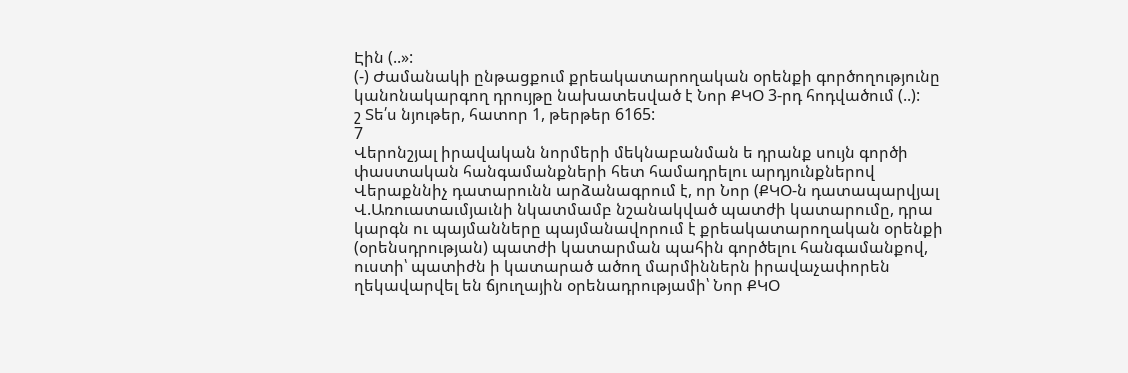Էին (..»:
(-) Ժամանակի ընթացքում քրեակատարողական օրենքի գործողությունը կանոնակարգող դրույթը նախատեսված է Նոր ՔԿՕ 3-րդ հոդվածում (..):
շ Տե՛ս նյութեր, հատոր 1, թերթեր 6165:
7
Վերոնշյալ իրավական նորմերի մեկնաբանման ե դրանք սույն գործի փաստական հանգամանքների հետ համադրելու արդյունքներով Վերաքննիչ դատարունն արձանագրում է, որ Նոր (ՔԿՕ-ն դատապարվյալ Վ.Առուատաւմյաւնի նկատմամբ նշանակված պատժի կատարումը, դրա կարգն ու պայմանները պայմանավորում է քրեակատարողական օրենքի (օրենսդրության) պատժի կատարման պահին գործելու հանգամանքով, ուստի՝ պատիժն ի կատարած ածող մարմիններն իրավաչափորեն ղեկավարվել են ճյուղային օրենադրությամի՝ Նոր ՔԿՕ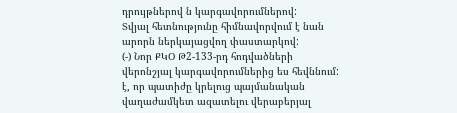դրույթներով ն կարգավորումներով:
Տվյալ հետնությունը հիմնավորվում է նան արորն ներկայացվող փաստարկով:
(-) Նոր ՔԿՕ Թ2-133-րդ հոդվածների վերոնշյալ կարգավորումներից ես հեվննում: է, որ պատիժը կրելուց պայմանական վաղաժամկետ ազատելու վերաբերյալ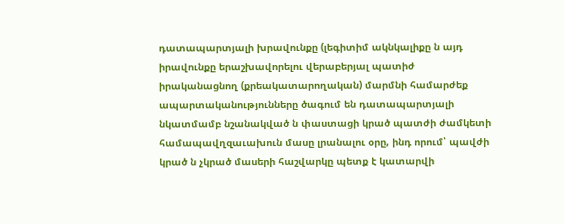դատապարտյալի խրավունքը (լեգիտիմ ակնկալիքը ն այդ իրավունքը երաշխավորելու վերաբերյալ պատիժ իրականացնող (քրեակատարողական) մարմնի համարժեք ապարտականությունները ծագում են դատապարտյալի նկատմամբ նշանակված ն փաստացի կրած պատժի ժամկետի համապավղզաւախուն մասը լրանալու օրը, ինդ որում՝ պավժի կրած ն չկրած մասերի հաշվարկը պետք է կատարվի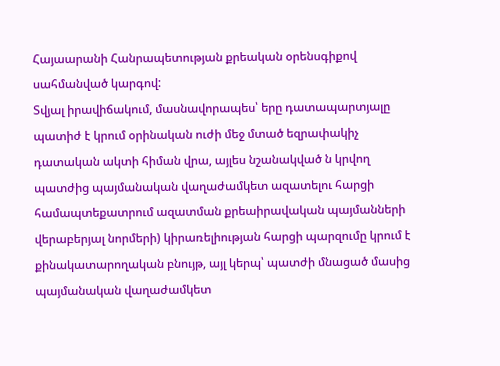Հայաարանի Հանրապետության քրեական օրենսգիքով սահմանված կարգով:
Տվյալ իրավիճակում, մասնավորապես՝ երը դատապարտյալը պատիժ է կրում օրինական ուժի մեջ մտած եզրափակիչ դատական ակտի հիման վրա, այլես նշանակված ն կրվող պատժից պայմանական վաղաժամկետ ազատելու հարցի համապտեքատրում ազատման քրեաիրավական պայմանների վերաբերյալ նորմերի) կիրառելիության հարցի պարզումը կրում է քինակատարողական բնույթ, այլ կերպ՝ պատժի մնացած մասից պայմանական վաղաժամկետ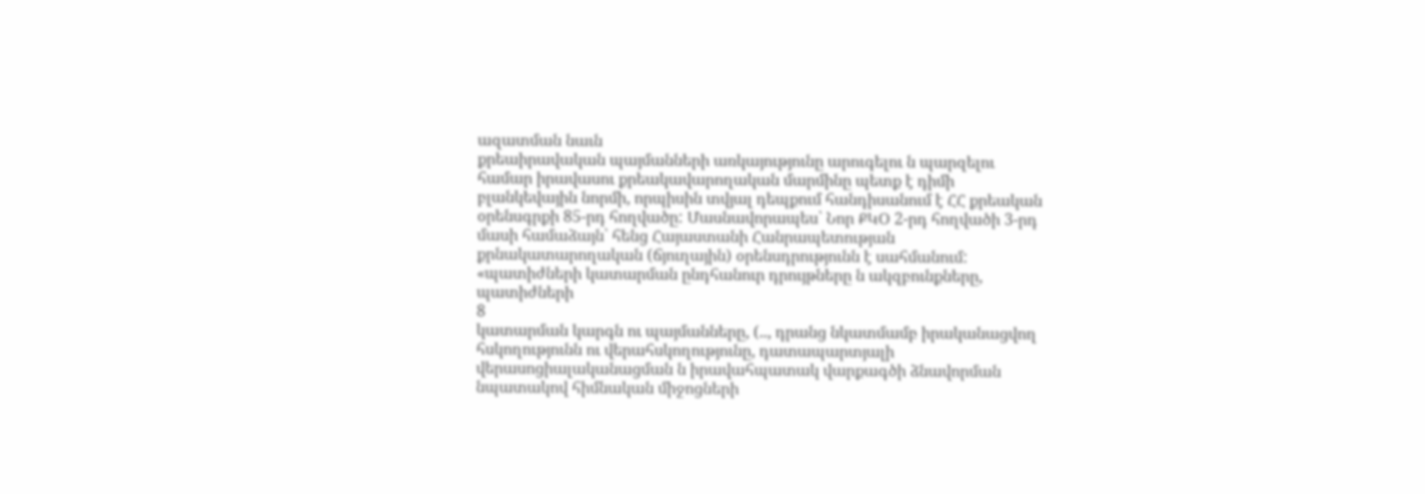ազատման նաւն
քրեաիրավական պայմանների առկայությունը արուգելու ն պարզելու համար իրավասու քրեակավարողական մարմինը պետք է դիմի բլանկեվային նորմի, որպիսին տվյալ դեպքում հանդիսանում է ՀՀ քրեական օրենսգրքի 85-րդ հողվածը: Մասնավորապես՝ Նոր ՔԿՕ 2-րդ հողվածի 3-րդ մասի համաձայն՝ հենց Հայաստանի Հանրապետության քրնակատարողական (ճյուղային) օրենսդրությունն է սահմանում: «պատիժների կատարման ընդհանուր դրույթները ն ակզբունքները, պատիժների
8
կատարման կարգն ու պայմանները, (.., դրանց նկատմամբ իրականացվող հսկողությունն ու վերահսկողությունը, դատապարտյալի վերասոցիալականացման ն իրավահպատակ վարքագծի ձնավորման նպատակով հիմնական միջոցների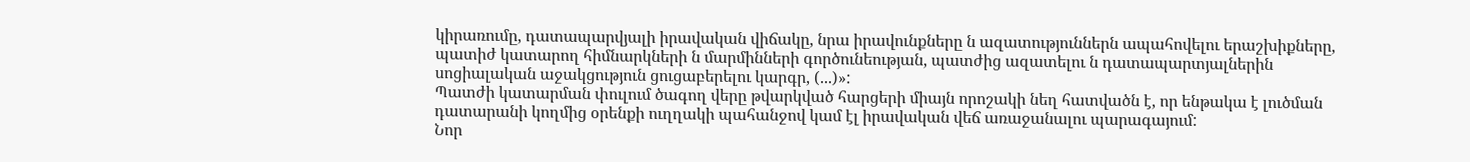կիրառումը, դատապարվյալի իրավական վիճակը, նրա իրավունքները ն ազատություններն ապահովելու երաշխիքները, պատիժ կատարող հիմնարկների ն մարմինների գործունեության, պատժից ազատելու ն դատապարտյալներին սոցիալական աջակցություն ցուցաբերելու կարգր, (...)»:
Պատժի կատարման փուլում ծագող վերը թվարկված հարցերի միայն որոշակի նեղ հատվածն է, որ ենթակա է լուծման դատարանի կողմից օրենքի ուղղակի պահանջով կամ էլ իրավական վեճ առաջանալու պարագայում:
Նոր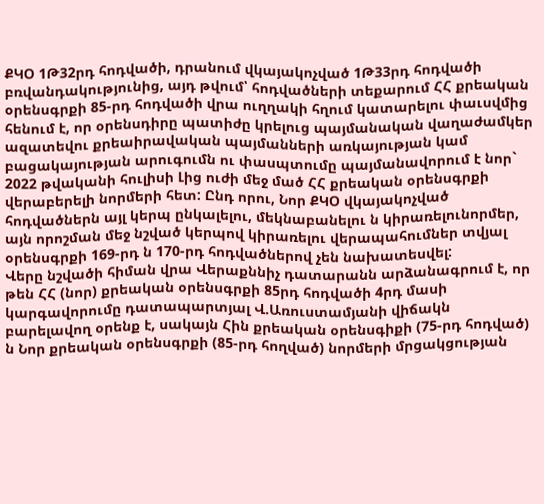ՔԿՕ 1Թ32րդ հոդվածի, դրանում վկայակոչված 1Թ33րդ հոդվածի բռվանդակությունից, այդ թվում՝ հոդվածների տեքարում ՀՀ քրեական օրենսգրքի 85-րդ հոդվածի վրա ուղղակի հղում կատարելու փաւսվմից հենում է, որ օրենսդիրը պատիժը կրելուց պայմանական վաղաժամկեր ազատեվու քրեաիրավական պայմանների առկայության կամ բացակայության արուգումն ու փասպտումը պայմանավորում է նոր` 2022 թվականի հուլիսի Լից ուժի մեջ մած ՀՀ քրեական օրենսգրքի վերաբերելի նորմերի հետ: Ընդ որու, Նոր ՔԿՕ վկայակոչված հոդվածներն այլ կերպ ընկալելու, մեկնաբանելու ն կիրառելունորմեր, այն որոշման մեջ նշված կերպով կիրառելու վերապահումներ տվյալ օրենսգրքի 169-րդ ն 170-րդ հոդվածներով չեն նախատեսվել:
Վերը նշվածի հիման վրա Վերաքննիչ դատարանն արձանագրում է, որ թեն ՀՀ (նոր) քրեական օրենսգրքի 85րդ հոդվածի 4րդ մասի կարգավորումը դատապարտյալ Վ.Առուստամյանի վիճակն բարելավող օրենք է, սակայն Հին քրեական օրենսգիքի (75-րդ հոդված) ն Նոր քրեական օրենսգրքի (85-րդ հողված) նորմերի մրցակցության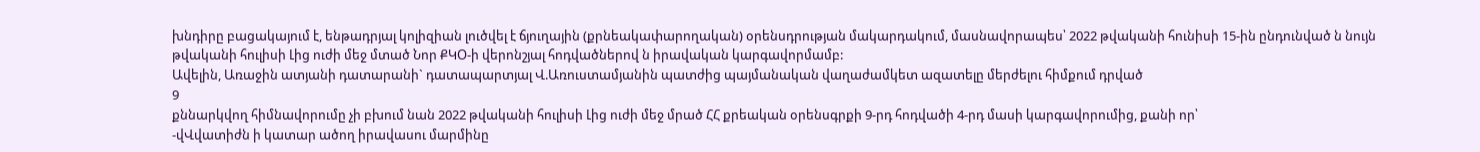խնդիրը բացակայում է, ենթադրյալ կոլիզիան լուծվել է ճյուղային (քրնեակափարողական) օրենսդրության մակարդակում, մասնավորապես՝ 2022 թվականի հունիսի 15-ին ընդունված ն նույն թվականի հուլիսի Լից ուժի մեջ մտած Նոր ՔԿՕ-ի վերոնշյալ հոդվածներով ն իրավական կարգավորմամբ:
Ավելին, Առաջին ատյանի դատարանի` դատապարտյալ Վ.Առուստամյանին պատժից պայմանական վաղաժամկետ ազատելը մերժելու հիմքում դրված
9
քննարկվող հիմնավորումը չի բխում նան 2022 թվականի հուլիսի Լից ուժի մեջ մրած ՀՀ քրեական օրենսգրքի 9-րդ հոդվածի 4-րդ մասի կարգավորումից, քանի որ՝
-վՎվատիժն ի կատար ածող իրավասու մարմինը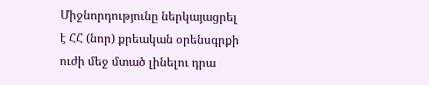Միջնորդությունը ներկայացրել է ՀՀ (նոր) քրեական օրենսգրքի ուժի մեջ մտած լինելու դրա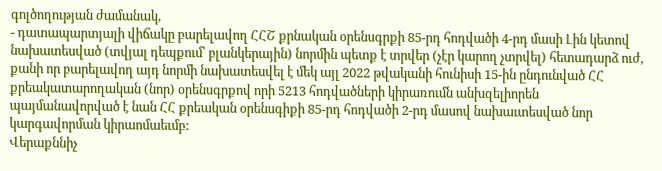գոլծողության ժամանակ,
- դատապարտյալի վիճակը բարելավող ՀՀՇ քրնական օրենսգրքի 85-րդ հոդվածի 4-րդ մասի Լին կետով նախատեսված (տվյալ դեպքում՝ բլանկերային) նորմին պետք է տրվեր (չէր կարող չտրվել) հետադարձ ուժ, քանի որ բարելավող այդ նորմի նախատեսվել է մեկ այլ 2022 թվականի հունիսի 15-ին ընդունված ՀՀ քրեակատարողական (նոր) օրենսգրքով որի 5213 հոդվածների կիրառումն անխզելիորեն պայմանավորված է նան ՀՀ քրեական օրենսգիքի 85-րդ հոդվածի 2-րդ մասով նախաւտեսված նոր կարգավորման կիրաոմաեւմբ:
Վերաքննիչ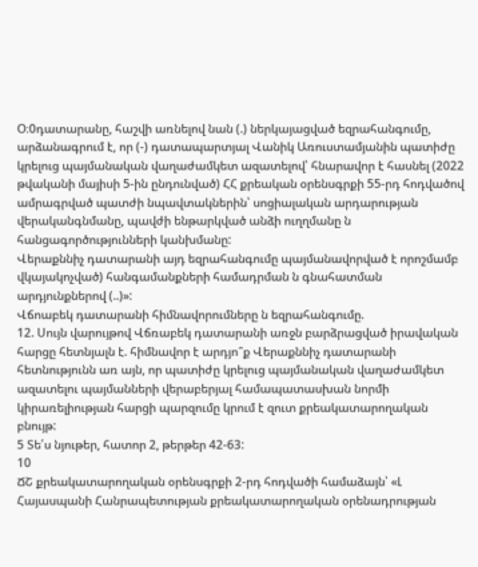Օ։0դատարանը, հաշվի առնելով նան (.) ներկայացված եզրահանգումը, արձանագրում է, որ (-) դատապարտյալ Վանիկ Առուստամյանին պատիժը կրելուց պայմանական վաղաժամկետ ազատելով՝ հնարավոր է հասնել (2022 թվականի մայիսի 5-ին ընդունված) ՀՀ քրեական օրենսգրքի 55-րդ հոդվածով ամրագրված պատժի նպավտակներին՝ սոցիալական արդարության
վերականգնմանը, պավժի ենթարկված անձի ուղղմանը ն հանցագործությունների կանխմանը:
Վերաքննիչ դատարանի այդ եզրահանգումը պայմանավորված է որոշմամբ վկայակոչված) հանգամանքների համադրման ն գնահատման արդյունքներով (..)»:
Վճոաբեկ դատարանի հիմնավորումները ն եզրահանգումը.
12. Սույն վարույթով Վճռաբեկ դատարանի առջն բարձրացված իրավական հարցը հետնյալն է. հիմնավոր է արդյո՞ք Վերաքննիչ դատարանի հետնությունն առ այն, որ պատիժը կրելուց պայմանական վաղաժամկետ ազատելու պայմանների վերաբերյալ համապատասխան նորմի կիրառելիության հարցի պարզումը կրում է զուտ քրեակատարողական բնույթ:
5 Տե՛ս նյութեր, հատոր 2, թերթեր 42-63:
10
ՃՇ քրեակատարողական օրենսգրքի 2-րդ հոդվածի համաձայն՝ «Լ Հայասպանի Հանրապետության քրեակատարողական օրենադրության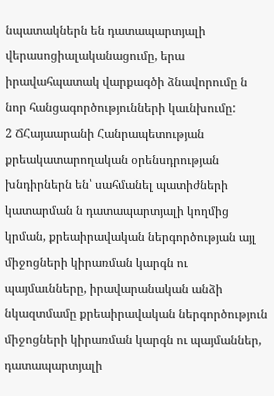նպատակներն են դատապարտյալի վերասոցիալականացումը, երա իրավահպատակ վարքագծի ձնավորումը ն նոր հանցագործությունների կաւնխումը:
2 ՃՀայաարանի Հանրապետության քրեակատարողական օրենսդրության խնդիրներն են՝ սահմանել պատիժների կատարման ն դատապարտյալի կողմից կրման, քրեաիրավական ներգործության այլ միջոցների կիրառման կարգն ու պայմաւնները, իրավարանական անձի նկազտմամը քրեաիրավական ներգործություն միջոցների կիրառման կարգն ու պայմաններ, դատապարտյալի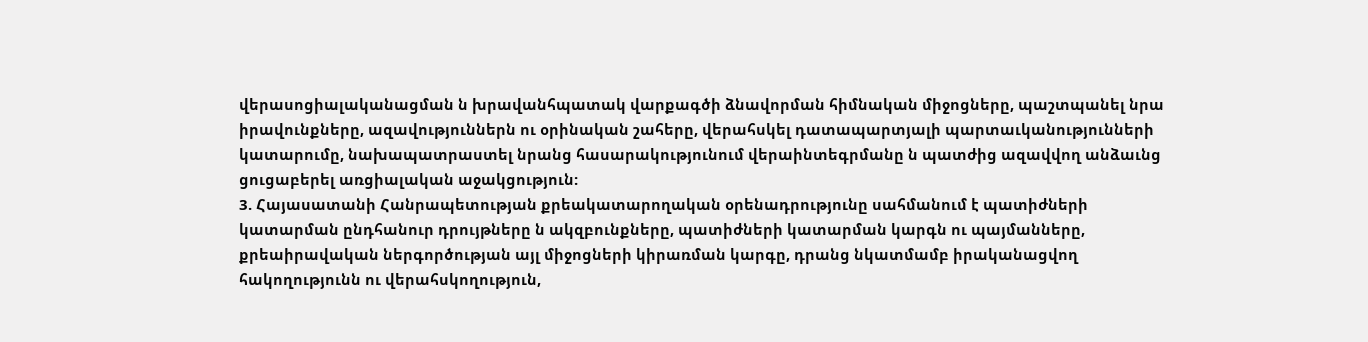վերասոցիալականացման ն խրավանհպատակ վարքագծի ձնավորման հիմնական միջոցները, պաշտպանել նրա իրավունքները, ազավություններն ու օրինական շահերը, վերահսկել դատապարտյալի պարտաւկանությունների կատարումը, նախապատրաստել նրանց հասարակությունում վերաինտեգրմանը ն պատժից ազավվող անձաւնց ցուցաբերել առցիալական աջակցություն:
3. Հայասատանի Հանրապետության քրեակատարողական օրենադրությունը սահմանում է պատիժների կատարման ընդհանուր դրույթները ն ակզբունքները, պատիժների կատարման կարգն ու պայմանները, քրեաիրավական ներգործության այլ միջոցների կիրառման կարգը, դրանց նկատմամբ իրականացվող հակողությունն ու վերահսկողություն,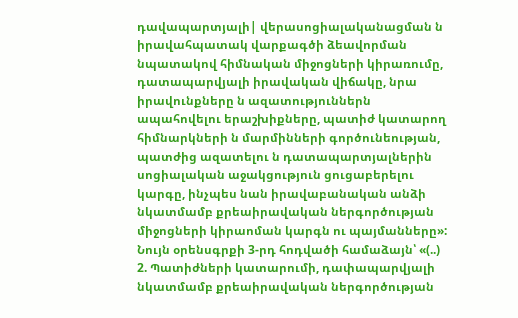դավապարտյալի| վերասոցիալականացման ն իրավահպատակ վարքագծի ձեավորման նպատակով հիմնական միջոցների կիրառումը, դատապարվյալի իրավական վիճակը, նրա իրավունքները ն ազատություններն ապահովելու երաշխիքները, պատիժ կատարող հիմնարկների ն մարմինների գործունեության, պատժից ազատելու ն դատապարտյալներին սոցիալական աջակցություն ցուցաբերելու կարգը, ինչպես նան իրավաբանական անձի նկատմամբ քրեաիրավական ներգործության միջոցների կիրաոման կարգն ու պայմանները»:
Նույն օրենսգրքի 3-րդ հոդվածի համաձայն՝ «(..) 2. Պատիժների կատարումի, դափապարվյալի նկատմամբ քրեաիրավական ներգործության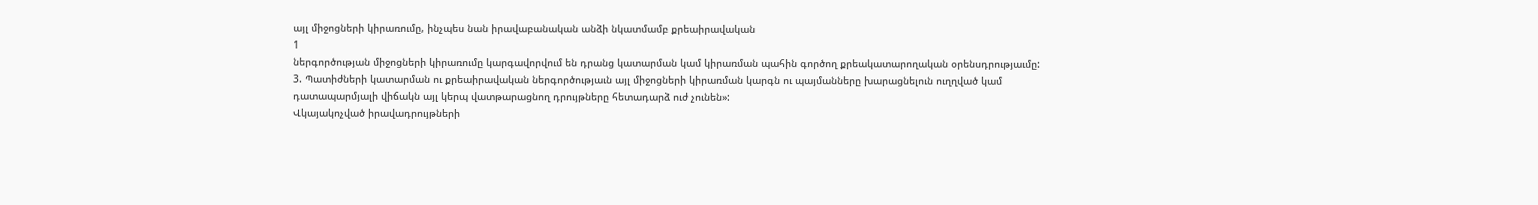այլ միջոցների կիրառումը, ինչպես նան իրավաբանական անձի նկատմամբ քրեաիրավական
1
ներգործության միջոցների կիրառումը կարգավորվում են դրանց կատարման կամ կիրառման պահին գործող քրեակատարողական օրենսդրությաւմը:
3. Պատիժների կատարման ու քրեաիրավական ներգործությաւն այլ միջոցների կիրառման կարգն ու պայմանները խարացնելուն ուղղված կամ դատապարմյալի վիճակն այլ կերպ վատթարացնող դրույթները հետադարձ ուժ չունեն»:
Վկայակոչված իրավադրույթների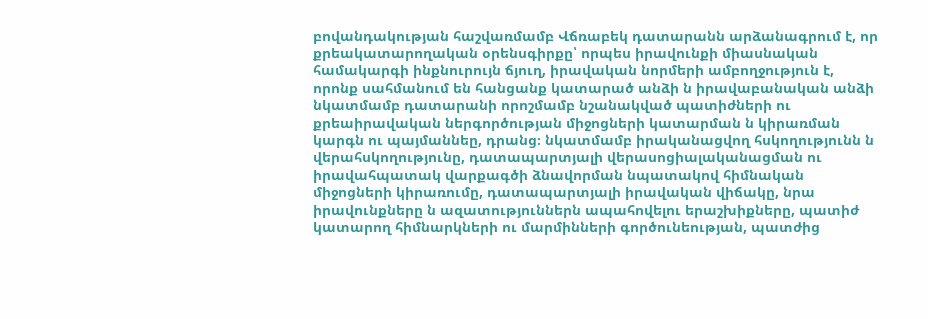բովանդակության հաշվառմամբ Վճռաբեկ դատարանն արձանագրում է, որ քրեակատարողական օրենսգիրքը՝ որպես իրավունքի միասնական համակարգի ինքնուրույն ճյուղ, իրավական նորմերի ամբողջություն է, որոնք սահմանում են հանցանք կատարած անձի ն իրավաբանական անձի նկատմամբ դատարանի որոշմամբ նշանակված պատիժների ու քրեաիրավական ներգործության միջոցների կատարման ն կիրառման կարգն ու պայմաննեը, դրանց։ նկատմամբ իրականացվող հսկողությունն ն
վերահսկողությունը, դատապարտյալի վերասոցիալականացման ու
իրավահպատակ վարքագծի ձնավորման նպատակով հիմնական միջոցների կիրառումը, դատապարտյալի իրավական վիճակը, նրա իրավունքները ն ազատություններն ապահովելու երաշխիքները, պատիժ կատարող հիմնարկների ու մարմինների գործունեության, պատժից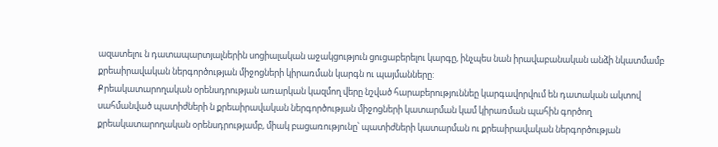ազատելու ն դատապարտյալներին սոցիալական աջակցություն ցուցաբերելու կարգը, ինչպես նան իրավաբանական անձի նկատմամբ քրեաիրավական ներգործության միջոցների կիրառման կարգն ու պայմանները:
Քրեակատարողական օրենսդրության առարկան կազմող վերը նշված հարաբերություննեը կարգավորվում են դատական ակտով սահմանված պատիժների ն քրեաիրավական ներգործության միջոցների կատարման կամ կիրառման պահին գործող քրեակատարողական օրենսդրությամբ, միակ բացառությունը՝ պատիժների կատարման ու քրեաիրավական ներգործության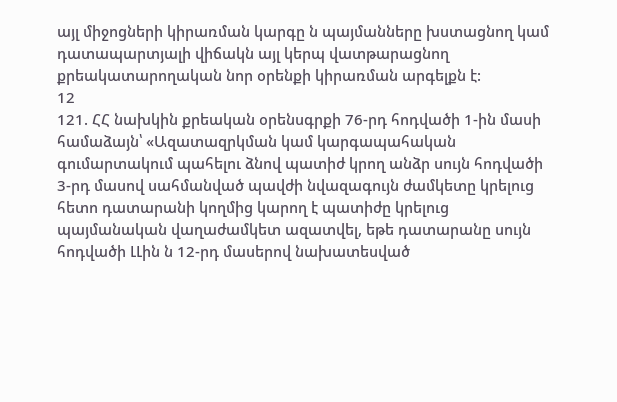այլ միջոցների կիրառման կարգը ն պայմանները խստացնող կամ դատապարտյալի վիճակն այլ կերպ վատթարացնող քրեակատարողական նոր օրենքի կիրառման արգելքն է:
12
121. ՀՀ նախկին քրեական օրենսգրքի 76-րդ հոդվածի 1-ին մասի համաձայն՝ «Ազատազրկման կամ կարգապահական գումարտակում պահելու ձնով պատիժ կրող անձր սույն հոդվածի 3-րդ մասով սահմանված պավժի նվազագույն ժամկետը կրելուց հետո դատարանի կողմից կարող է պատիժը կրելուց պայմանական վաղաժամկետ ազատվել, եթե դատարանը սույն հոդվածի ԼԼին ն 12-րդ մասերով նախատեսված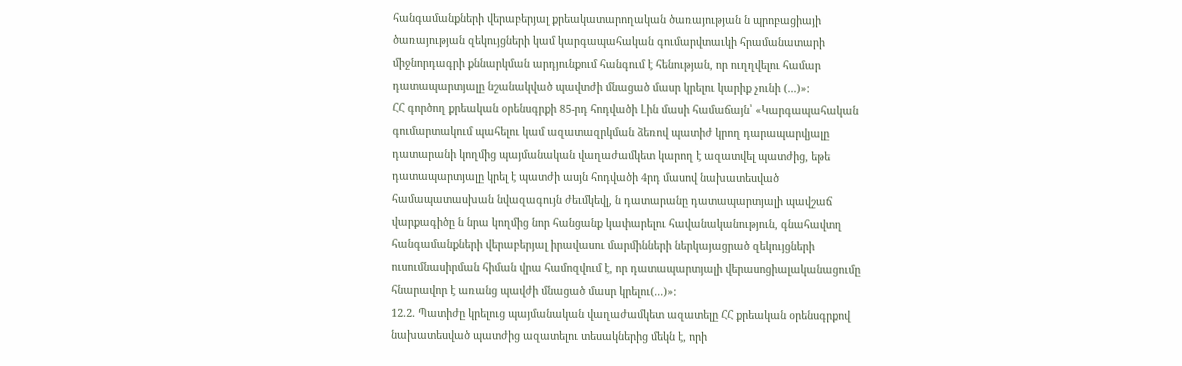հանգամանքների վերաբերյալ քրեակատարողական ծառայության ն պրոբացիայի ծառայության զեկույցների կամ կարգապահական գումարվտաւկի հրամանատարի միջնորդագրի քննարկման արդյունքում հանգում է հենության, որ ուղղվելու համար դատապարտյալը նշանակված պավտժի մնացած մասր կրելու կարիք չունի (...)»:
ՀՀ գործող քրեական օրենսգրքի 85-րդ հոդվածի Լին մասի համաճայն՝ «Կարգապահական գումարտակում պահելու կամ ազատազրկման ձեռով պատիժ կրող դարապարվյալը դատարանի կողմից պայմանական վաղաժամկետ կարող է ազատվել պատժից, եթե դատապարտյալը կրել է պատժի ասյն հոդվածի 4րդ մասով նախատեսված համապատասխան նվազագույն ժեւմկեվլ, ն դատարանը դատապարտյալի պավշաճ վարքագիծը ն նրա կողմից նոր հանցանք կափարելու հավանականություն, գնահավտղ հանգամանքների վերաբերյալ իրավասու մարմինների ներկայացրած զեկույցների ուսումնասիրման հիման վրա համոզվում է, որ դատապարտյալի վերասոցիալականացումը հնարավոր է առանց պավժի մնացած մասր կրելու(...)»:
12.2. Պատիժը կրելուց պայմանական վաղաժամկետ ազատելը ՀՀ քրեական օրենսգրքով նախատեսված պատժից ազատելու տեսակներից մեկն է, որի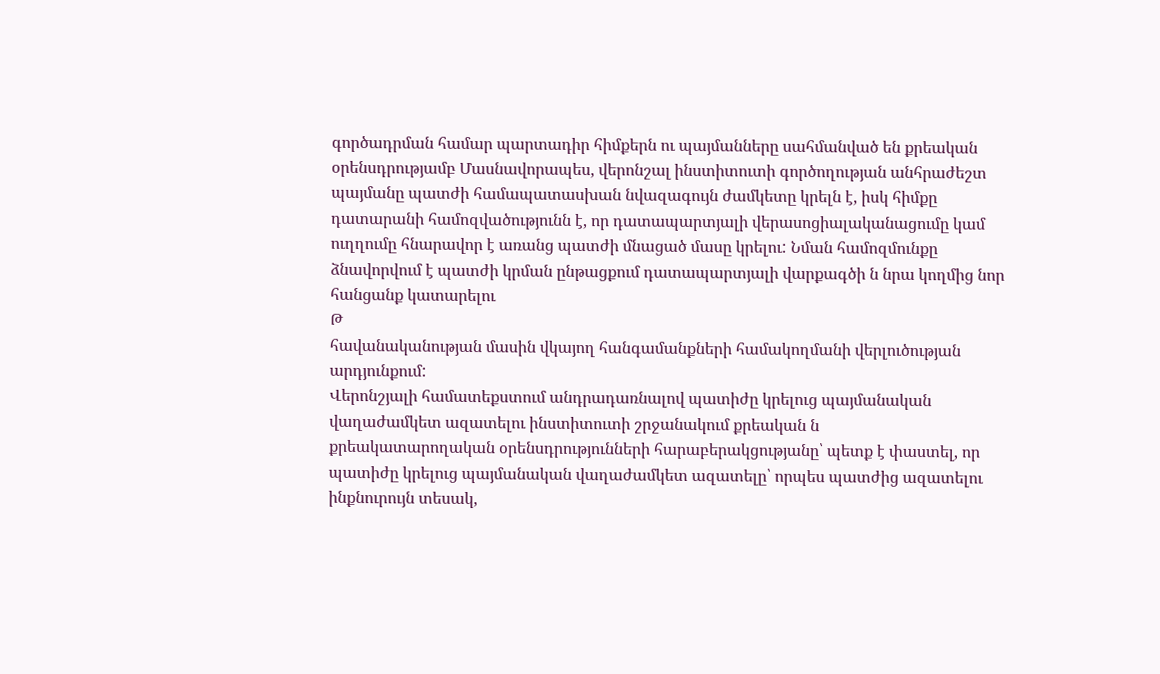գործադրման համար պարտադիր հիմքերն ու պայմանները սահմանված են քրեական օրենսդրությամբ Մասնավորապես, վերոնշալ ինստիտուտի գործողության անհրաժեշտ պայմանը պատժի համապատասխան նվազագույն ժամկետը կրելն է, իսկ հիմքը դատարանի համոզվածությունն է, որ դատապարտյալի վերասոցիալականացումը կամ ուղղումը հնարավոր է առանց պատժի մնացած մասը կրելու: Նման համոզմունքը ձնավորվում է պատժի կրման ընթացքում դատապարտյալի վարքագծի ն նրա կողմից նոր հանցանք կատարելու
Թ
հավանականության մասին վկայող հանգամանքների համակողմանի վերլուծության արդյունքում:
Վերոնշյալի համատեքստում անդրադառնալով պատիժը կրելուց պայմանական վաղաժամկետ ազատելու ինստիտուտի շրջանակում քրեական ն
քրեակատարողական օրենսդրությունների հարաբերակցությանը՝ պետք է փաստել, որ պատիժը կրելուց պայմանական վաղաժամկետ ազատելը՝ որպես պատժից ազատելու ինքնուրույն տեսակ,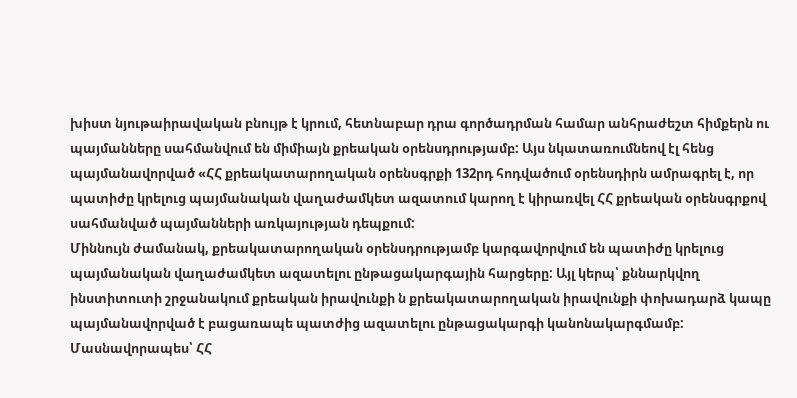խիստ նյութաիրավական բնույթ է կրում, հետնաբար դրա գործադրման համար անհրաժեշտ հիմքերն ու պայմանները սահմանվում են միմիայն քրեական օրենսդրությամբ: Այս նկատառումնեով էլ հենց պայմանավորված «ՀՀ քրեակատարողական օրենսգրքի 132րդ հոդվածում օրենսդիրն ամրագրել է, որ պատիժը կրելուց պայմանական վաղաժամկետ ազատում կարող է կիրառվել ՀՀ քրեական օրենսգրքով սահմանված պայմանների առկայության դեպքում:
Միննույն ժամանակ, քրեակատարողական օրենսդրությամբ կարգավորվում են պատիժը կրելուց պայմանական վաղաժամկետ ազատելու ընթացակարգային հարցերը: Այլ կերպ՝ քննարկվող ինստիտուտի շրջանակում քրեական իրավունքի ն քրեակատարողական իրավունքի փոխադարձ կապը պայմանավորված է բացառապե պատժից ազատելու ընթացակարգի կանոնակարգմամբ:
Մասնավորապես՝ ՀՀ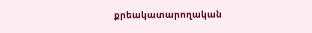քրեակատարողական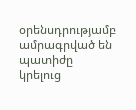օրենսդրությամբ ամրագրված են պատիժը կրելուց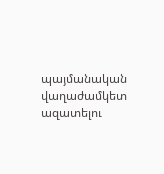պայմանական վաղաժամկետ ազատելու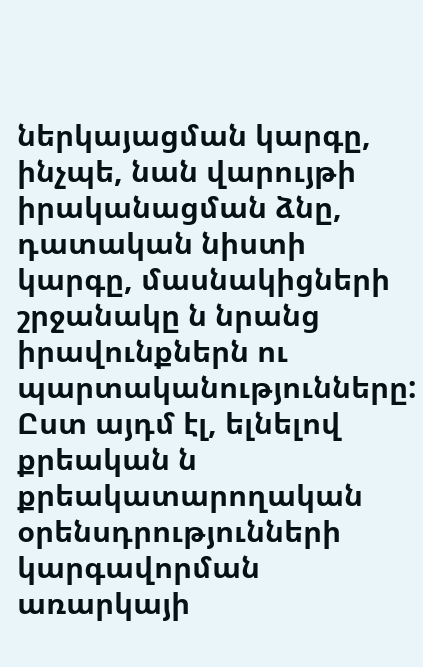ներկայացման կարգը, ինչպե, նան վարույթի իրականացման ձնը, դատական նիստի կարգը, մասնակիցների շրջանակը ն նրանց իրավունքներն ու պարտականությունները:
Ըստ այդմ էլ, ելնելով քրեական ն քրեակատարողական օրենսդրությունների կարգավորման առարկայի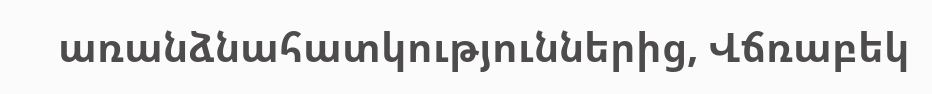առանձնահատկություններից, Վճռաբեկ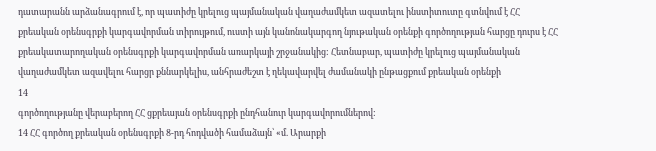դատարանն արձանագրում է, որ պատիժը կրելուց պայմանական վաղաժամկետ ազատելու ինստիտուտը գտնվում է ՀՀ քրեական օրենսգրքի կարգավորման տիրույթում, ուստի այն կանոնակարգող նյութական օրենքի գործողության հարցը դուրս է ՀՀ քրեակատարողական օրենսգրքի կարգավորման առարկայի շրջանակից: Հետնաբար, պատիժը կրելուց պայմանական վաղաժամկետ ազավելու հարցր քննարկելիս, անհրաժեշտ է ղեկավարվել ժամանակի ընթացքում քրեական օրենքի
14
գործողությանը վերաբերող ՀՀ ցքրեայան օրենսգրքի ընդհանուր կարգավորումներով:
14 ՀՀ գործող քրեական օրենսգրքի 8-րդ հոդվածի համաձայն՝ «մ. Արարքի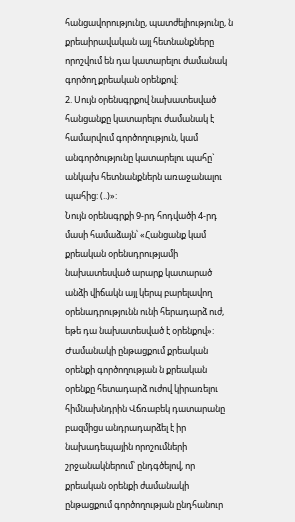հանցավորությունը, պատժելիությունը, ն քրեաիրավական այլ հետնանքները որոշվում են դա կատարելու ժամանակ գործող քրեական օրենքով:
2. Սույն օրենսգրքով նախատեսված հանցանքը կատարելու ժամանակ է համարվում գործողություն, կամ անգործությունը կատարելու պահը` անկախ հետնանքներն առաջանալու պահից: (..)»:
Նույն օրենսգրքի 9-րդ հոդվածի 4-րդ մասի համաձայն՝ «Հանցանք կամ քրեական օրենսդրությամի նախատեսված արարք կատարած անձի վիճակն այլ կերպ բարելավող օրենադրությունն ունի հերադարձ ուժ, եթե դա նախատեսված է օրենքով»:
Ժամանակի ընթացքում քրեական օրենքի գործողության ն քրեական օրենքը հետադարձ ուժով կիրառելու հիմնախնդրին Վճռաբեկ դատարանը բազմիցս անդրադարձել է իր նախադեպային որոշումների շրջանակներում՝ ընդգծելով, որ քրեական օրենքի ժամանակի ընթացքում գործողության ընդհանուր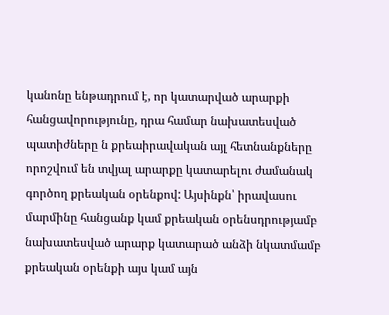կանոնը ենթադրում է, որ կատարված արարքի հանցավորությունը, դրա համար նախատեսված պատիժները ն քրեաիրավական այլ հետնանքները որոշվում են տվյալ արարքը կատարելու ժամանակ գործող քրեական օրենքով: Այսինքն՝ իրավասու մարմինը հանցանք կամ քրեական օրենսդրությամբ նախատեսված արարք կատարած անձի նկատմամբ քրեական օրենքի այս կամ այն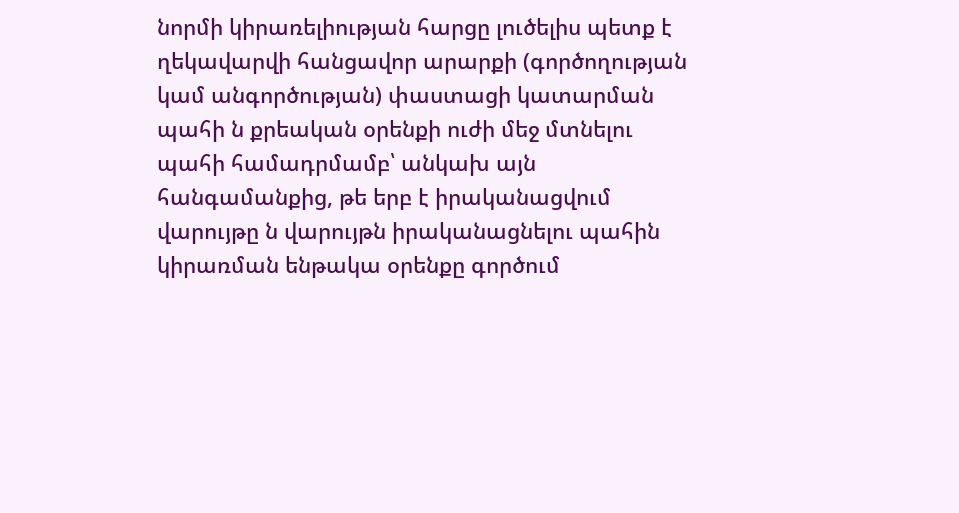նորմի կիրառելիության հարցը լուծելիս պետք է ղեկավարվի հանցավոր արարքի (գործողության կամ անգործության) փաստացի կատարման պահի ն քրեական օրենքի ուժի մեջ մտնելու պահի համադրմամբ՝ անկախ այն հանգամանքից, թե երբ է իրականացվում վարույթը ն վարույթն իրականացնելու պահին կիրառման ենթակա օրենքը գործում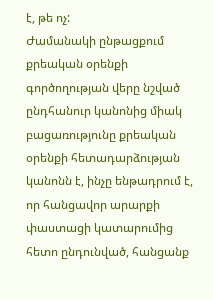է, թե ոչ:
Ժամանակի ընթացքում քրեական օրենքի գործողության վերը նշված ընդհանուր կանոնից միակ բացառությունը քրեական օրենքի հետադարձության կանոնն է, ինչը ենթադրում է, որ հանցավոր արարքի փաստացի կատարումից հետո ընդունված, հանցանք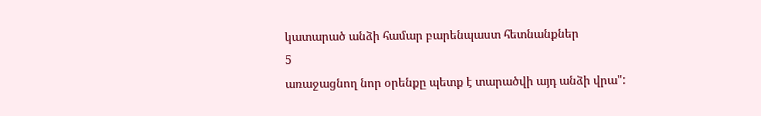կատարած անձի համար բարենպաստ հետնանքներ
5
առաջացնող նոր օրենքը պետք է տարածվի այդ անձի վրա":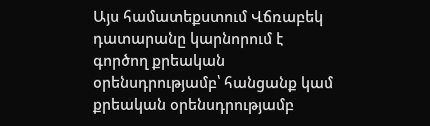Այս համատեքստում Վճռաբեկ դատարանը կարնորում է գործող քրեական օրենսդրությամբ՝ հանցանք կամ քրեական օրենսդրությամբ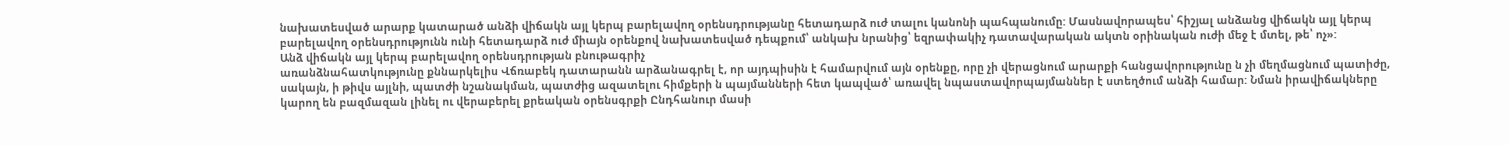նախատեսված արարք կատարած անձի վիճակն այլ կերպ բարելավող օրենսդրությանը հետադարձ ուժ տալու կանոնի պահպանումը: Մասնավորապես՝ հիշյալ անձանց վիճակն այլ կերպ բարելավող օրենսդրությունն ունի հետադարձ ուժ միայն օրենքով նախատեսված դեպքում՝ անկախ նրանից՝ եզրափակիչ դատավարական ակտն օրինական ուժի մեջ է մտել, թե՝ ոչ»:
Անձ վիճակն այլ կերպ բարելավող օրենսդրության բնութագրիչ
առանձնահատկությունը քննարկելիս Վճռաբեկ դատարանն արձանագրել է, որ այդպիսին է համարվում այն օրենքը, որը չի վերացնում արարքի հանցավորությունը ն չի մեղմացնում պատիժը, սակայն, ի թիվս այլնի, պատժի նշանակման, պատժից ազատելու հիմքերի ն պայմանների հետ կապված՝ առավել նպաստավորպայմաններ է ստեղծում անձի համար: Նման իրավիճակները կարող են բազմազան լինել ու վերաբերել քրեական օրենսգրքի Ընդհանուր մասի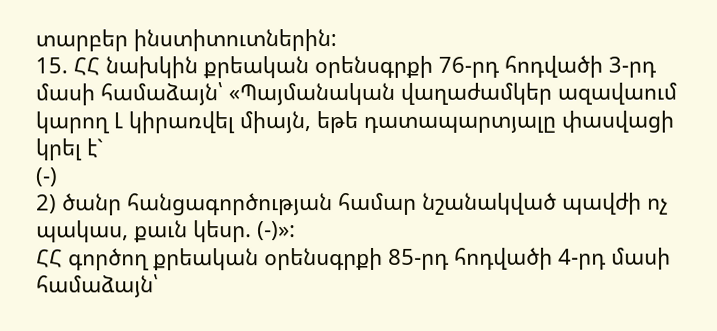տարբեր ինստիտուտներին:
15. ՀՀ նախկին քրեական օրենսգրքի 76-րդ հոդվածի 3-րդ մասի համաձայն՝ «Պայմանական վաղաժամկեր ազավաում կարող Լ կիրառվել միայն, եթե դատապարտյալը փասվացի կրել է`
(-)
2) ծանր հանցագործության համար նշանակված պավժի ոչ պակաս, քաւն կեսր. (-)»:
ՀՀ գործող քրեական օրենսգրքի 85-րդ հոդվածի 4-րդ մասի համաձայն՝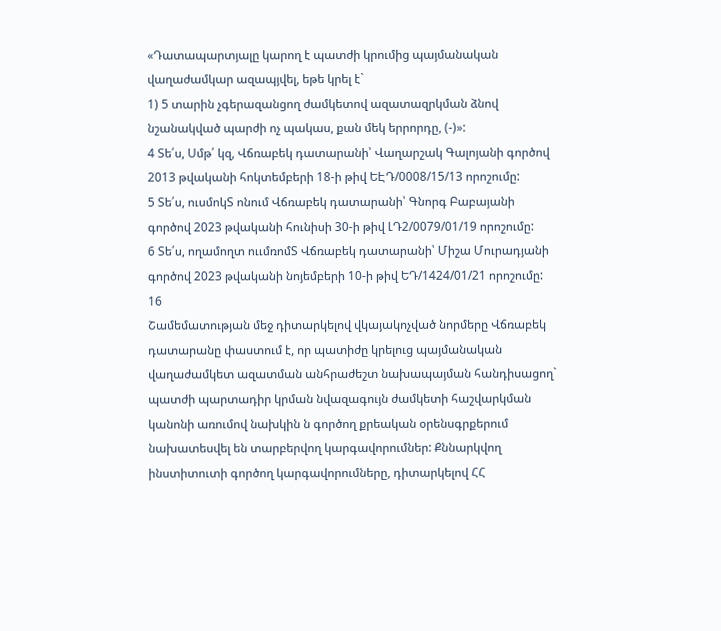«Դատապարտյալը կարող է պատժի կրումից պայմանական վաղաժամկար ազապյվել, եթե կրել է`
1) 5 տարին չգերազանցող ժամկետով ազատազրկման ձնով նշանակված պարժի ոչ պակաս, քան մեկ երրորդը, (-)»:
4 Տե՛ս, Սմթ՛ կզ, Վճռաբեկ դատարանի՝ Վաղարշակ Գալոյանի գործով 2013 թվականի հոկտեմբերի 18-ի թիվ ԵԷԴ/0008/15/13 որոշումը:
5 Տե՛ս, ուսմոկՏ ոնում Վճռաբեկ դատարանի՝ Գնորգ Բաբայանի գործով 2023 թվականի հունիսի 30-ի թիվ ԼԴ2/0079/01/19 որոշումը:
6 Տե՛ս, ողամողտ ոււմռոմՏ Վճռաբեկ դատարանի՝ Միշա Մուրադյանի գործով 2023 թվականի նոյեմբերի 10-ի թիվ ԵԴ/1424/01/21 որոշումը:
16
Շամեմատության մեջ դիտարկելով վկայակոչված նորմերը Վճռաբեկ դատարանը փաստում է, որ պատիժը կրելուց պայմանական վաղաժամկետ ազատման անհրաժեշտ նախապայման հանդիսացող` պատժի պարտադիր կրման նվազագույն ժամկետի հաշվարկման կանոնի առումով նախկին ն գործող քրեական օրենսգրքերում նախատեսվել են տարբերվող կարգավորումներ: Քննարկվող ինստիտուտի գործող կարգավորումները, դիտարկելով ՀՀ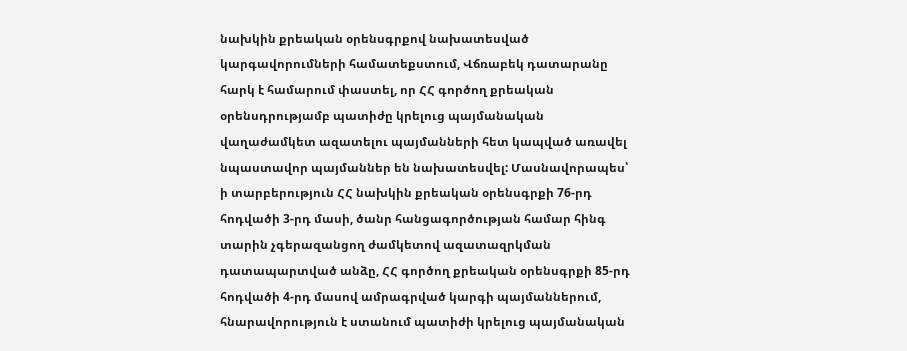նախկին քրեական օրենսգրքով նախատեսված կարգավորումների համատեքստում, Վճռաբեկ դատարանը հարկ է համարում փաստել, որ ՀՀ գործող քրեական օրենսդրությամբ պատիժը կրելուց պայմանական վաղաժամկետ ազատելու պայմանների հետ կապված առավել նպաստավոր պայմաններ են նախատեսվել: Մասնավորապես՝ ի տարբերություն ՀՀ նախկին քրեական օրենսգրքի 76-րդ հոդվածի 3-րդ մասի, ծանր հանցագործության համար հինգ տարին չգերազանցող ժամկետով ազատազրկման դատապարտված անձը, ՀՀ գործող քրեական օրենսգրքի 85-րդ հոդվածի 4-րդ մասով ամրագրված կարգի պայմաններում, հնարավորություն է ստանում պատիժի կրելուց պայմանական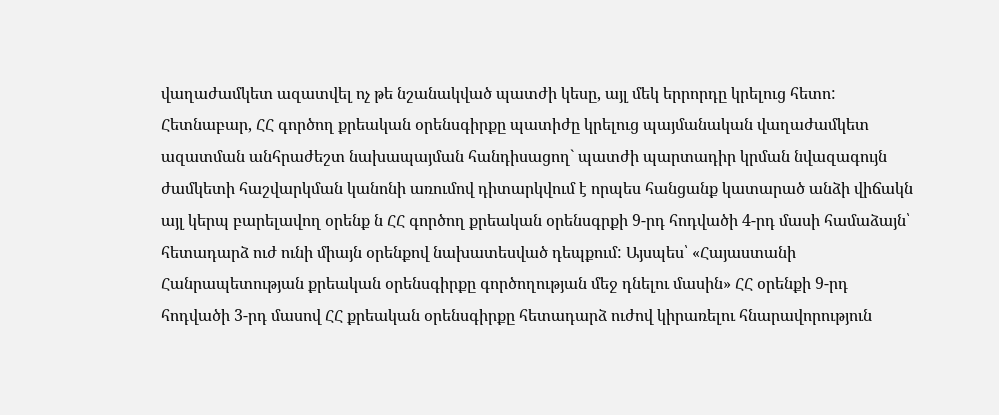վաղաժամկետ ազատվել ոչ թե նշանակված պատժի կեսը, այլ մեկ երրորդը կրելուց հետո: Հետնաբար, ՀՀ գործող քրեական օրենսգիրքը պատիժը կրելուց պայմանական վաղաժամկետ ազատման անհրաժեշտ նախապայման հանդիսացող` պատժի պարտադիր կրման նվազագույն ժամկետի հաշվարկման կանոնի առումով դիտարկվում է որպես հանցանք կատարած անձի վիճակն այլ կերպ բարելավող օրենք ն ՀՀ գործող քրեական օրենսգրքի 9-րդ հոդվածի 4-րդ մասի համաձայն՝ հետադարձ ուժ ունի միայն օրենքով նախատեսված դեպքում: Այսպես՝ «Հայաստանի Հանրապետության քրեական օրենսգիրքը գործողության մեջ դնելու մասին» ՀՀ օրենքի 9-րդ հոդվածի 3-րդ մասով ՀՀ քրեական օրենսգիրքը հետադարձ ուժով կիրառելու հնարավորություն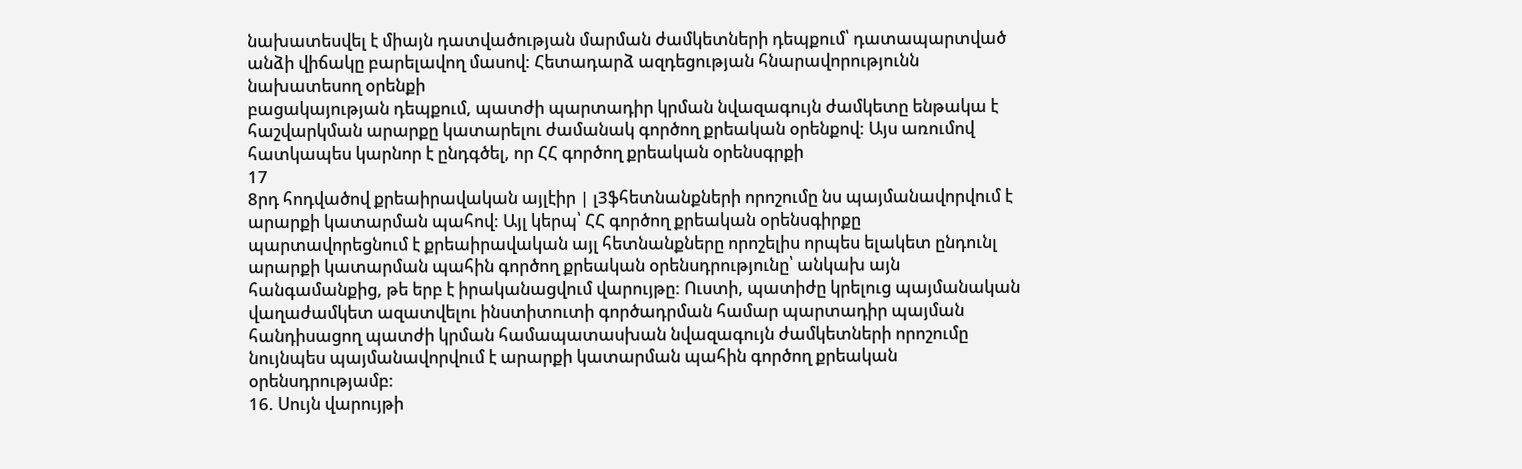նախատեսվել է միայն դատվածության մարման ժամկետների դեպքում՝ դատապարտված անձի վիճակը բարելավող մասով: Հետադարձ ազդեցության հնարավորությունն նախատեսող օրենքի
բացակայության դեպքում, պատժի պարտադիր կրման նվազագույն ժամկետը ենթակա է հաշվարկման արարքը կատարելու ժամանակ գործող քրեական օրենքով: Այս առումով հատկապես կարնոր է ընդգծել, որ ՀՀ գործող քրեական օրենսգրքի
17
8րդ հոդվածով քրեաիրավական այլէիր | լ3ֆհետնանքների որոշումը նս պայմանավորվում է արարքի կատարման պահով: Այլ կերպ՝ ՀՀ գործող քրեական օրենսգիրքը պարտավորեցնում է քրեաիրավական այլ հետնանքները որոշելիս որպես ելակետ ընդունլ արարքի կատարման պահին գործող քրեական օրենսդրությունը՝ անկախ այն հանգամանքից, թե երբ է իրականացվում վարույթը: Ուստի, պատիժը կրելուց պայմանական վաղաժամկետ ազատվելու ինստիտուտի գործադրման համար պարտադիր պայման հանդիսացող պատժի կրման համապատասխան նվազագույն ժամկետների որոշումը նույնպես պայմանավորվում է արարքի կատարման պահին գործող քրեական օրենսդրությամբ:
16. Սույն վարույթի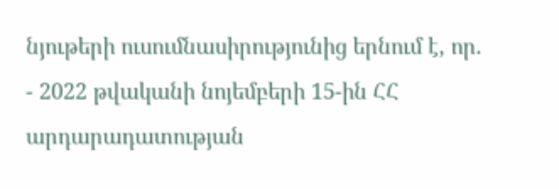նյութերի ուսումնասիրությունից երնում է, որ.
- 2022 թվականի նոյեմբերի 15-ին ՀՀ արդարադատության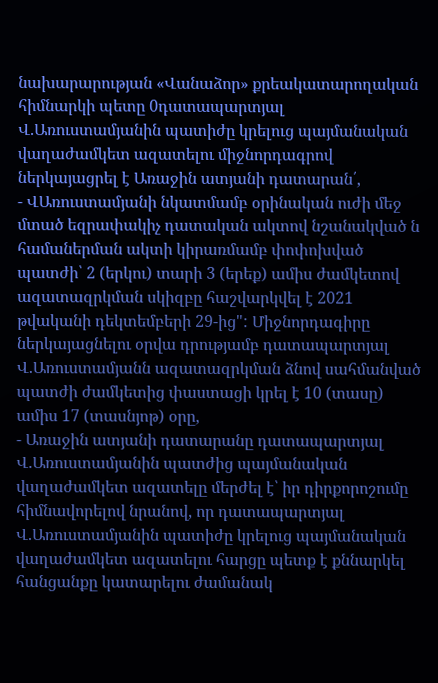նախարարության «Վանաձոր» քրեակատարողական հիմնարկի պետը 0դատապարտյալ
Վ.Առուստամյանին պատիժը կրելուց պայմանական վաղաժամկետ ազատելու միջնորդագրով ներկայացրել է Առաջին ատյանի դատարան՛,
- ՎԱռուստամյանի նկատմամբ օրինական ուժի մեջ մտած եզրափակիչ դատական ակտով նշանակված ն համաներման ակտի կիրառմամբ փոփոխված պատժի՝ 2 (երկու) տարի 3 (երեք) ամիս ժամկետով ազատազրկման սկիզբը հաշվարկվել է 2021 թվականի դեկտեմբերի 29-ից": Միջնորդագիրը ներկայացնելու օրվա դրությամբ դատապարտյալ Վ.Առուստամյանն ազատազրկման ձնով սահմանված պատժի ժամկետից փաստացի կրել է 10 (տասը) ամիս 17 (տասնյոթ) օրը,
- Առաջին ատյանի դատարանը դատապարտյալ Վ.Առուստամյանին պատժից պայմանական վաղաժամկետ ազատելը մերժել է՝ իր դիրքորոշումը հիմնավորելով նրանով, որ դատապարտյալ Վ.Առուստամյանին պատիժը կրելուց պայմանական վաղաժամկետ ազատելու հարցը պետք է քննարկել հանցանքը կատարելու ժամանակ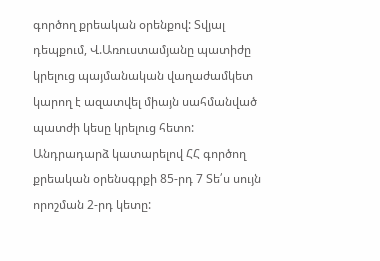գործող քրեական օրենքով: Տվյալ դեպքում, Վ.Առուստամյանը պատիժը կրելուց պայմանական վաղաժամկետ կարող է ազատվել միայն սահմանված պատժի կեսը կրելուց հետո: Անդրադարձ կատարելով ՀՀ գործող քրեական օրենսգրքի 85-րդ 7 Տե՛ս սույն որոշման 2-րդ կետը: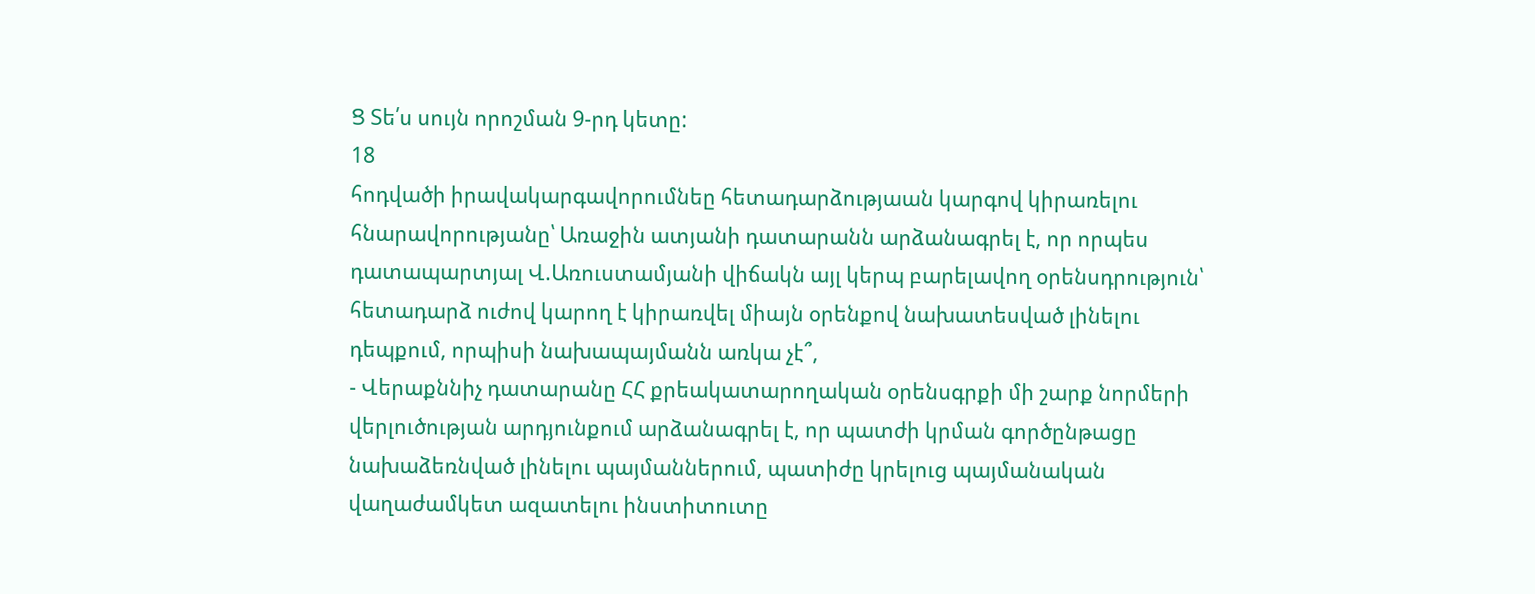Ց Տե՛ս սույն որոշման 9-րդ կետը:
18
հոդվածի իրավակարգավորումնեը հետադարձությաան կարգով կիրառելու հնարավորությանը՝ Առաջին ատյանի դատարանն արձանագրել է, որ որպես դատապարտյալ Վ.Առուստամյանի վիճակն այլ կերպ բարելավող օրենսդրություն՝ հետադարձ ուժով կարող է կիրառվել միայն օրենքով նախատեսված լինելու դեպքում, որպիսի նախապայմանն առկա չէ՞,
- Վերաքննիչ դատարանը ՀՀ քրեակատարողական օրենսգրքի մի շարք նորմերի վերլուծության արդյունքում արձանագրել է, որ պատժի կրման գործընթացը նախաձեռնված լինելու պայմաններում, պատիժը կրելուց պայմանական վաղաժամկետ ազատելու ինստիտուտը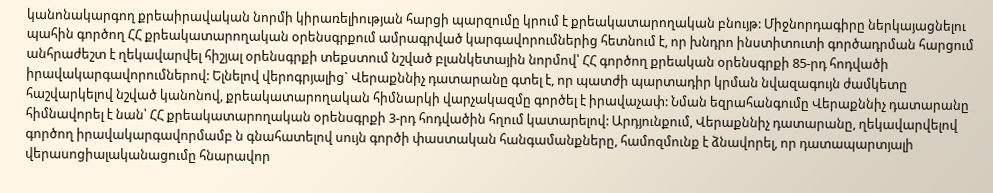կանոնակարգող քրեաիրավական նորմի կիրառելիության հարցի պարզումը կրում է քրեակատարողական բնույթ: Միջնորդագիրը ներկայացնելու պահին գործող ՀՀ քրեակատարողական օրենսգրքում ամրագրված կարգավորումներից հետնում է, որ խնդրո ինստիտուտի գործադրման հարցում անհրաժեշտ է ղեկավարվել հիշյալ օրենսգրքի տեքստում նշված բլանկետային նորմով՝ ՀՀ գործող քրեական օրենսգրքի 85-րդ հոդվածի իրավակարգավորումներով: Ելնելով վերոգրյալից` Վերաքննիչ դատարանը գտել է, որ պատժի պարտադիր կրման նվազագույն ժամկետը հաշվարկելով նշված կանոնով, քրեակատարողական հիմնարկի վարչակազմը գործել է իրավաչափ: Նման եզրահանգումը Վերաքննիչ դատարանը հիմնավորել է նան՝ ՀՀ քրեակատարողական օրենսգրքի 3-րդ հոդվածին հղում կատարելով: Արդյունքում, Վերաքննիչ դատարանը, ղեկավարվելով գործող իրավակարգավորմամբ ն գնահատելով սույն գործի փաստական հանգամանքները, համոզմունք է ձնավորել, որ դատապարտյալի վերասոցիալականացումը հնարավոր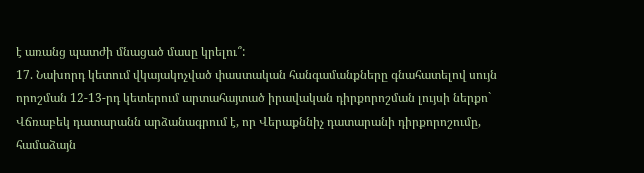է առանց պատժի մնացած մասը կրելու՞:
17. Նախորդ կետում վկայակոչված փաստական հանգամանքները գնահատելով սույն որոշման 12-13-րդ կետերում արտահայտած իրավական դիրքորոշման լույսի ներքո` Վճռաբեկ դատարանն արձանագրում է, որ Վերաքննիչ դատարանի դիրքորոշումը, համաձայն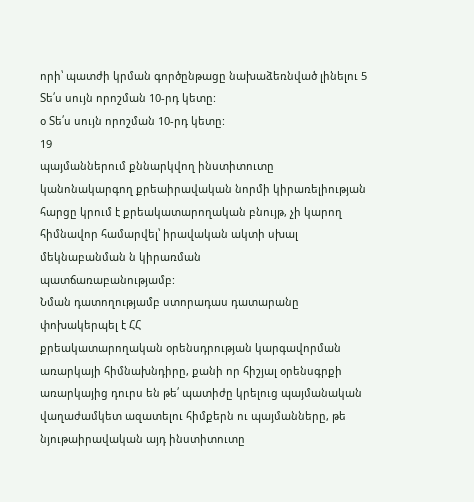որի՝ պատժի կրման գործընթացը նախաձեռնված լինելու 5 Տե՛ս սույն որոշման 10-րդ կետը:
օ Տե՛ս սույն որոշման 10-րդ կետը:
19
պայմաններում քննարկվող ինստիտուտը կանոնակարգող քրեաիրավական նորմի կիրառելիության հարցը կրում է քրեակատարողական բնույթ, չի կարող հիմնավոր համարվել՝ իրավական ակտի սխալ մեկնաբանման ն կիրառման
պատճառաբանությամբ:
Նման դատողությամբ ստորադաս դատարանը փոխակերպել է ՀՀ
քրեակատարողական օրենսդրության կարգավորման առարկայի հիմնախնդիրը, քանի որ հիշյալ օրենսգրքի առարկայից դուրս են թե՛ պատիժը կրելուց պայմանական վաղաժամկետ ազատելու հիմքերն ու պայմանները, թե նյութաիրավական այդ ինստիտուտը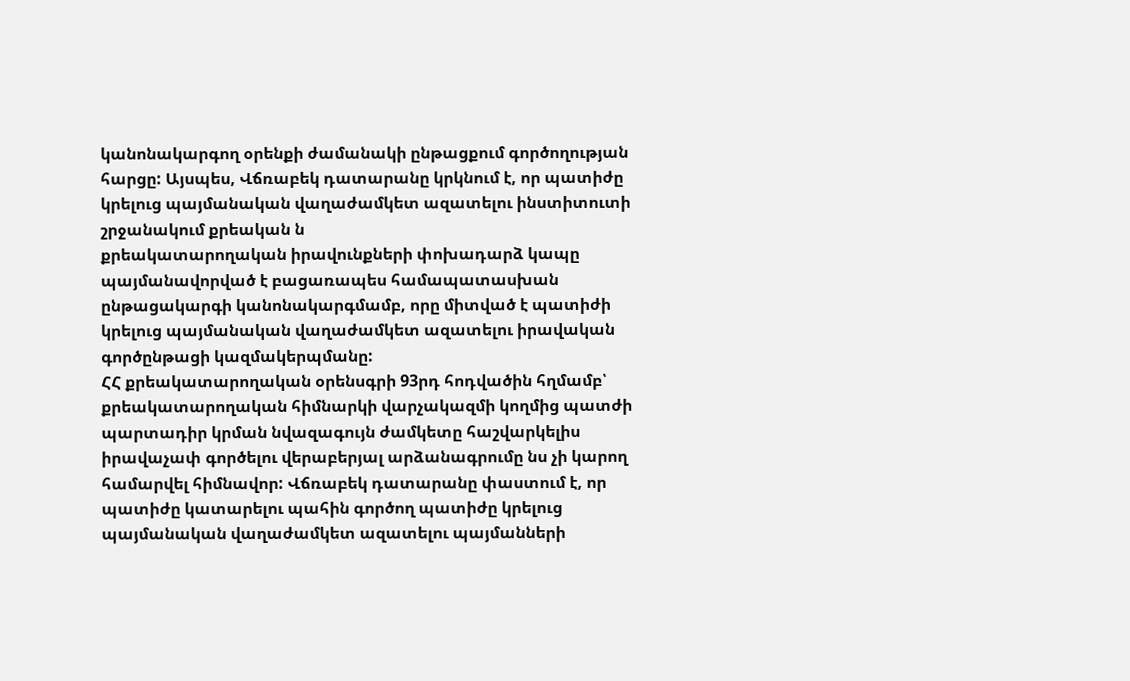կանոնակարգող օրենքի ժամանակի ընթացքում գործողության հարցը: Այսպես, Վճռաբեկ դատարանը կրկնում է, որ պատիժը կրելուց պայմանական վաղաժամկետ ազատելու ինստիտուտի շրջանակում քրեական ն
քրեակատարողական իրավունքների փոխադարձ կապը պայմանավորված է բացառապես համապատասխան ընթացակարգի կանոնակարգմամբ, որը միտված է պատիժի կրելուց պայմանական վաղաժամկետ ազատելու իրավական գործընթացի կազմակերպմանը:
ՀՀ քրեակատարողական օրենսգրի 93րդ հոդվածին հղմամբ՝
քրեակատարողական հիմնարկի վարչակազմի կողմից պատժի պարտադիր կրման նվազագույն ժամկետը հաշվարկելիս իրավաչափ գործելու վերաբերյալ արձանագրումը նս չի կարող համարվել հիմնավոր: Վճռաբեկ դատարանը փաստում է, որ պատիժը կատարելու պահին գործող պատիժը կրելուց պայմանական վաղաժամկետ ազատելու պայմանների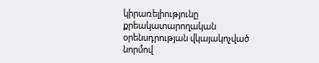կիրառելիությունը քրեակատարողական օրենսդրության վկայակոչված նորմով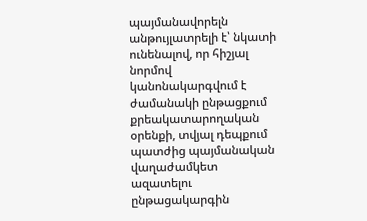պայմանավորելն անթույլատրելի է՝ նկատի ունենալով, որ հիշյալ նորմով կանոնակարգվում է ժամանակի ընթացքում քրեակատարողական օրենքի, տվյալ դեպքում պատժից պայմանական վաղաժամկետ ազատելու ընթացակարգին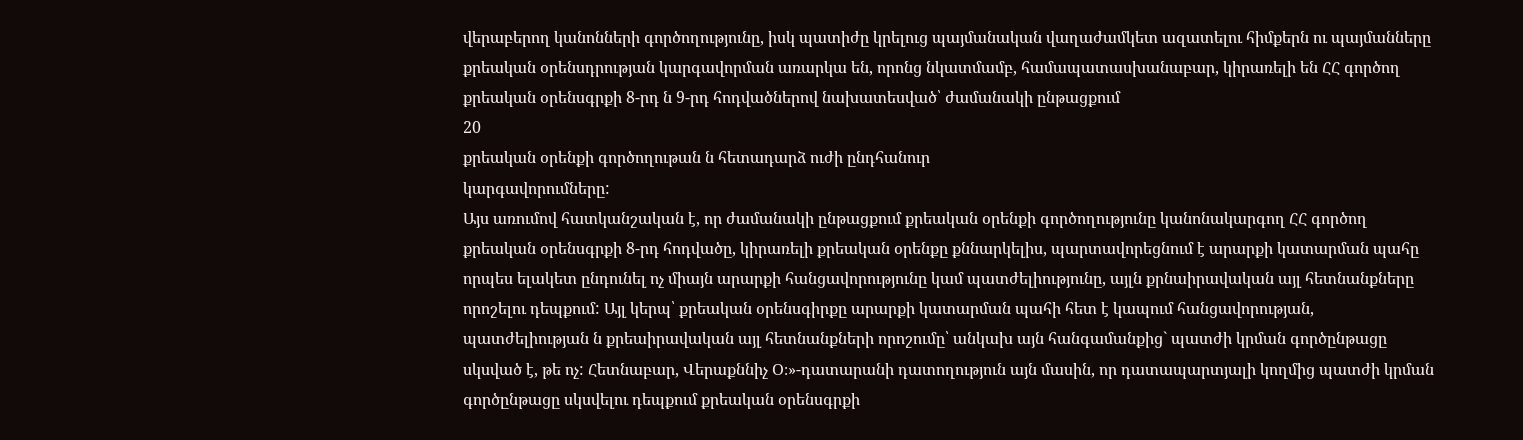վերաբերող կանոնների գործողությունը, իսկ պատիժը կրելուց պայմանական վաղաժամկետ ազատելու հիմքերն ու պայմանները քրեական օրենսդրության կարգավորման առարկա են, որոնց նկատմամբ, համապատասխանաբար, կիրառելի են ՀՀ գործող քրեական օրենսգրքի 8-րդ ն 9-րդ հոդվածներով նախատեսված՝ ժամանակի ընթացքում
20
քրեական օրենքի գործողութան ն հետադարձ ուժի ընդհանուր
կարգավորումները:
Այս առումով հատկանշական է, որ ժամանակի ընթացքում քրեական օրենքի գործողությունը կանոնակարգող ՀՀ գործող քրեական օրենսգրքի 8-րդ հոդվածը, կիրառելի քրեական օրենքը քննարկելիս, պարտավորեցնում է արարքի կատարման պահը որպես ելակետ ընդունել ոչ միայն արարքի հանցավորությունը կամ պատժելիությունը, այլն քրնաիրավական այլ հետնանքները որոշելու դեպքում: Այլ կերպ՝ քրեական օրենսգիրքը արարքի կատարման պահի հետ է կապում հանցավորության, պատժելիության ն քրեաիրավական այլ հետնանքների որոշումը՝ անկախ այն հանգամանքից` պատժի կրման գործընթացը սկսված է, թե ոչ: Հետնաբար, Վերաքննիչ Օ։»-դատարանի դատողություն այն մասին, որ դատապարտյալի կողմից պատժի կրման գործընթացը սկսվելու դեպքում քրեական օրենսգրքի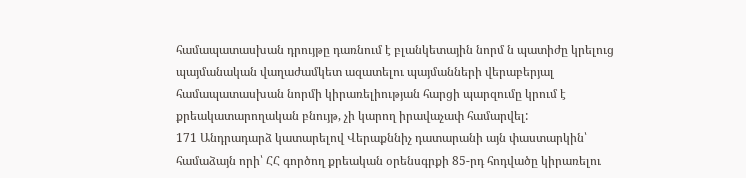համապատասխան դրույթը դառնում է բլանկետային նորմ ն պատիժը կրելուց պայմանական վաղաժամկետ ազատելու պայմանների վերաբերյալ համապատասխան նորմի կիրառելիության հարցի պարզումը կրում է քրեակատարողական բնույթ, չի կարող իրավաչափ համարվել:
171 Անդրադարձ կատարելով Վերաքննիչ դատարանի այն փաստարկին՝ համաձայն որի՝ ՀՀ գործող քրեական օրենսգրքի 85-րդ հոդվածը կիրառելու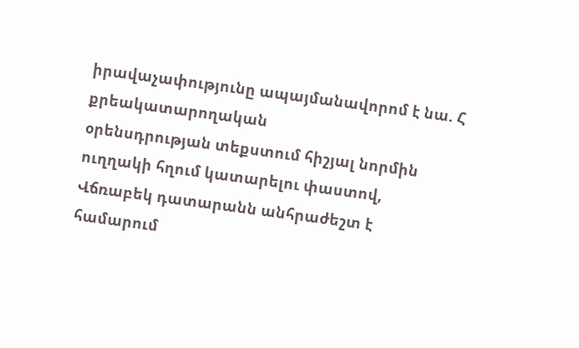իրավաչափությունը ապայմանավորոմ է նա. Հ քրեակատարողական
օրենսդրության տեքստում հիշյալ նորմին ուղղակի հղում կատարելու փաստով, Վճռաբեկ դատարանն անհրաժեշտ է համարում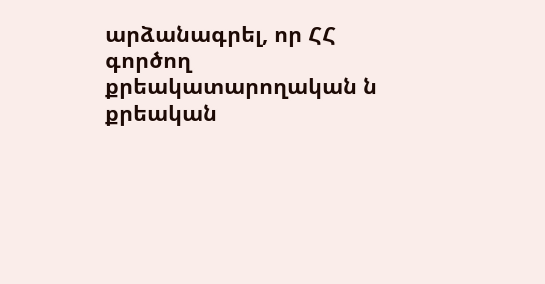արձանագրել, որ ՀՀ գործող քրեակատարողական ն քրեական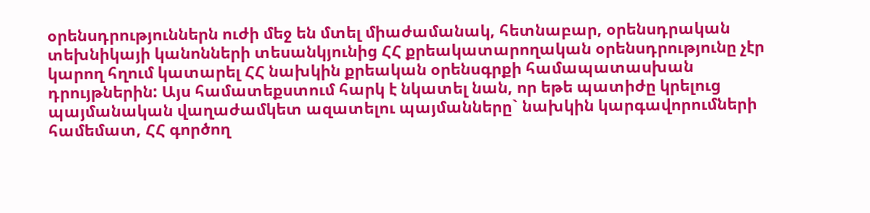օրենսդրություններն ուժի մեջ են մտել միաժամանակ, հետնաբար, օրենսդրական տեխնիկայի կանոնների տեսանկյունից ՀՀ քրեակատարողական օրենսդրությունը չէր կարող հղում կատարել ՀՀ նախկին քրեական օրենսգրքի համապատասխան դրույթներին: Այս համատեքստում հարկ է նկատել նան, որ եթե պատիժը կրելուց պայմանական վաղաժամկետ ազատելու պայմանները` նախկին կարգավորումների համեմատ, ՀՀ գործող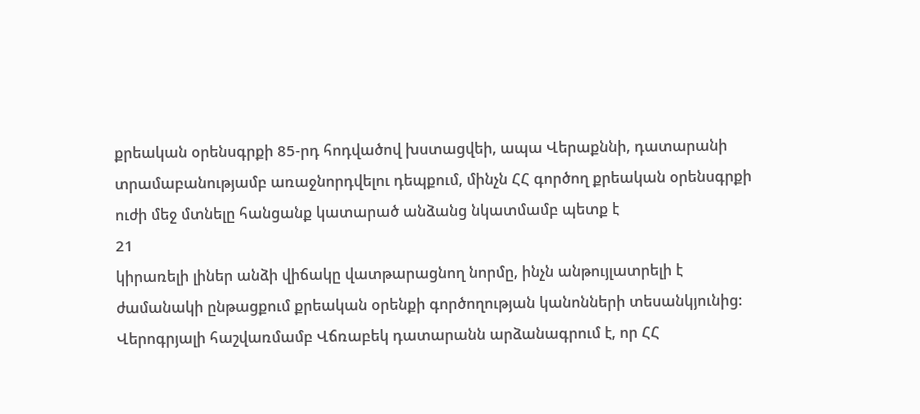քրեական օրենսգրքի 85-րդ հոդվածով խստացվեի, ապա Վերաքննի, դատարանի տրամաբանությամբ առաջնորդվելու դեպքում, մինչն ՀՀ գործող քրեական օրենսգրքի ուժի մեջ մտնելը հանցանք կատարած անձանց նկատմամբ պետք է
21
կիրառելի լիներ անձի վիճակը վատթարացնող նորմը, ինչն անթույլատրելի է ժամանակի ընթացքում քրեական օրենքի գործողության կանոնների տեսանկյունից:
Վերոգրյալի հաշվառմամբ Վճռաբեկ դատարանն արձանագրում է, որ ՀՀ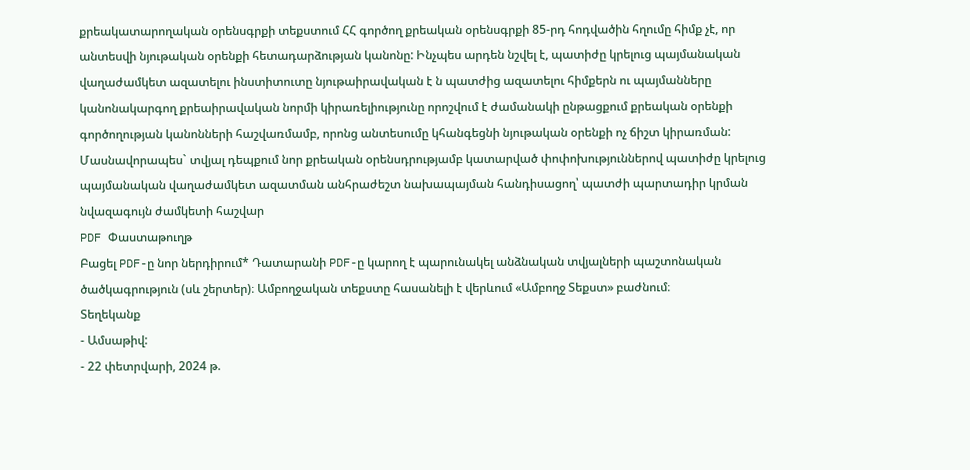քրեակատարողական օրենսգրքի տեքստում ՀՀ գործող քրեական օրենսգրքի 85-րդ հոդվածին հղումը հիմք չէ, որ անտեսվի նյութական օրենքի հետադարձության կանոնը: Ինչպես արդեն նշվել է, պատիժը կրելուց պայմանական վաղաժամկետ ազատելու ինստիտուտը նյութաիրավական է ն պատժից ազատելու հիմքերն ու պայմանները կանոնակարգող քրեաիրավական նորմի կիրառելիությունը որոշվում է ժամանակի ընթացքում քրեական օրենքի գործողության կանոնների հաշվառմամբ, որոնց անտեսումը կհանգեցնի նյութական օրենքի ոչ ճիշտ կիրառման: Մասնավորապես` տվյալ դեպքում նոր քրեական օրենսդրությամբ կատարված փոփոխություններով պատիժը կրելուց պայմանական վաղաժամկետ ազատման անհրաժեշտ նախապայման հանդիսացող՝ պատժի պարտադիր կրման նվազագույն ժամկետի հաշվար
PDF Փաստաթուղթ
Բացել PDF-ը նոր ներդիրում* Դատարանի PDF-ը կարող է պարունակել անձնական տվյալների պաշտոնական ծածկագրություն (սև շերտեր)։ Ամբողջական տեքստը հասանելի է վերևում «Ամբողջ Տեքստ» բաժնում։
Տեղեկանք
- Ամսաթիվ:
- 22 փետրվարի, 2024 թ.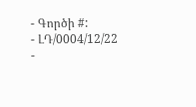- Գործի #:
- ԼԴ/0004/12/22
-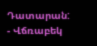Դատարան:
- Վճռաբեկ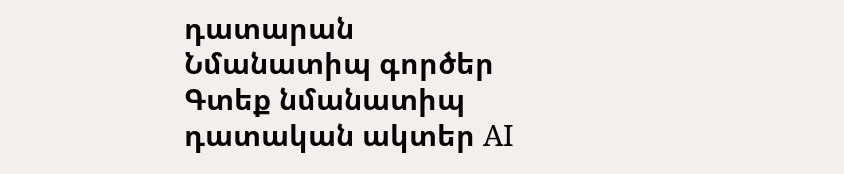դատարան
Նմանատիպ գործեր
Գտեք նմանատիպ դատական ակտեր AI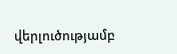վերլուծությամբ